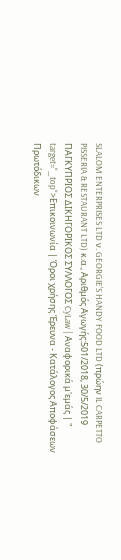SLALOM ENTERPRISES LTD ν. GEORGIE'S HANDY FOOD LTD (πρώην IL CARPETTO PISSERIA & RESTAURANT LTD) κ.α., Αριθμός Αγωγής:501/2018, 30/5/2019 ΠΑΓΚΥΠΡΙΟΣ ΔΙΚΗΓΟΡΙΚΟΣ ΣΥΛΛΟΓΟΣ CyLaw | Αναφορικά μ'εμάς | " target="_top">Επικοινωνία | Όροι χρήσης Έρευνα - Κατάλογος Αποφάσεων Πρωτόδικων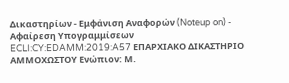Δικαστηρίων - Εμφάνιση Αναφορών (Noteup on) - Αφαίρεση Υπογραμμίσεων ECLI:CY:EDAMM:2019:A57 ΕΠΑΡΧΙΑΚΟ ΔΙΚΑΣΤΗΡΙΟ ΑΜΜΟΧΩΣΤΟΥ Ενώπιον: Μ.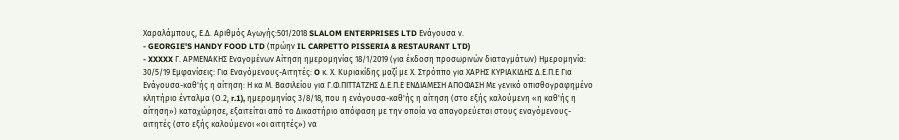Χαραλάμπους, Ε.Δ. Αριθμός Αγωγής:501/2018 SLALOM ENTERPRISES LTD Ενάγουσα ν.
- GEORGIE'S HANDY FOOD LTD (πρώην IL CARPETTO PISSERIA & RESTAURANT LTD)
- XXXXX Γ. ΑΡΜΕΝΑΚΗΣ Εναγομένων Αίτηση ημερομηνίας 18/1/2019 (για έκδοση προσωρινών διαταγμάτων) Ημερομηνία: 30/5/19 Εμφανίσεις: Για Εναγόμενους-Αιτητές: O κ. Χ. Κυριακίδης μαζί με Χ. Στρόππο για ΧΑΡΗΣ ΚΥΡΙΑΚΙΔΗΣ Δ.Ε.Π.Ε Για Ενάγουσα-καθ'ής η αίτηση: Η κα Μ. Βασιλείου για Γ.Φ.ΠΙΤΤΑΤΖΗΣ Δ.Ε.Π.Ε ΕΝΔΙΑΜΕΣΗ ΑΠΟΦΑΣΗ Με γενικό οπισθογραφημένο κλητήριο ένταλμα (Ο.2, r.1), ημερομηνίας 3/8/18, που η ενάγουσα-καθ'ής η αίτηση (στο εξής καλούμενη «η καθ'ής η αίτηση») καταχώρησε, εξαιτείται από το Δικαστήριο απόφαση με την οποία να απαγορεύεται στους εναγόμενους-αιτητές (στο εξής καλούμενοι «οι αιτητές») να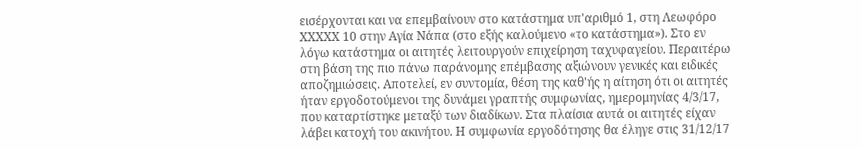εισέρχονται και να επεμβαίνουν στο κατάστημα υπ'αριθμό 1, στη Λεωφόρο XXXXX 10 στην Αγία Νάπα (στο εξής καλούμενο «το κατάστημα»). Στο εν λόγω κατάστημα οι αιτητές λειτουργούν επιχείρηση ταχυφαγείου. Περαιτέρω στη βάση της πιο πάνω παράνομης επέμβασης αξιώνουν γενικές και ειδικές αποζημιώσεις. Αποτελεί, εν συντομία, θέση της καθ'ής η αίτηση ότι οι αιτητές ήταν εργοδοτούμενοι της δυνάμει γραπτής συμφωνίας, ημερομηνίας 4/3/17, που καταρτίστηκε μεταξύ των διαδίκων. Στα πλαίσια αυτά οι αιτητές είχαν λάβει κατοχή του ακινήτου. Η συμφωνία εργοδότησης θα έληγε στις 31/12/17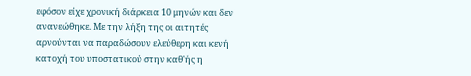εφόσον είχε χρονική διάρκεια 10 μηνών και δεν ανανεώθηκε. Με την λήξη της οι αιτητές αρνούνται να παραδώσουν ελεύθερη και κενή κατοχή του υποστατικού στην καθ'ής η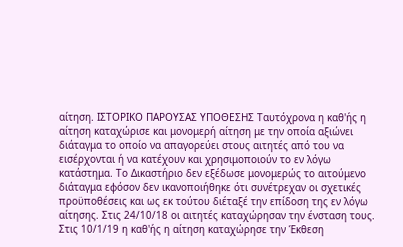αίτηση. ΙΣΤΟΡΙΚΟ ΠΑΡΟΥΣΑΣ ΥΠΟΘΕΣΗΣ Ταυτόχρονα η καθ'ής η αίτηση καταχώρισε και μονομερή αίτηση με την οποία αξιώνει διάταγμα το οποίο να απαγορεύει στους αιτητές από του να εισέρχονται ή να κατέχουν και χρησιμοποιούν το εν λόγω κατάστημα. Το Δικαστήριο δεν εξέδωσε μονομερώς το αιτούμενο διάταγμα εφόσον δεν ικανοποιήθηκε ότι συνέτρεχαν οι σχετικές προϋποθέσεις και ως εκ τούτου διέταξέ την επίδοση της εν λόγω αίτησης. Στις 24/10/18 οι αιτητές καταχώρησαν την ένσταση τους. Στις 10/1/19 η καθ'ής η αίτηση καταχώρησε την Έκθεση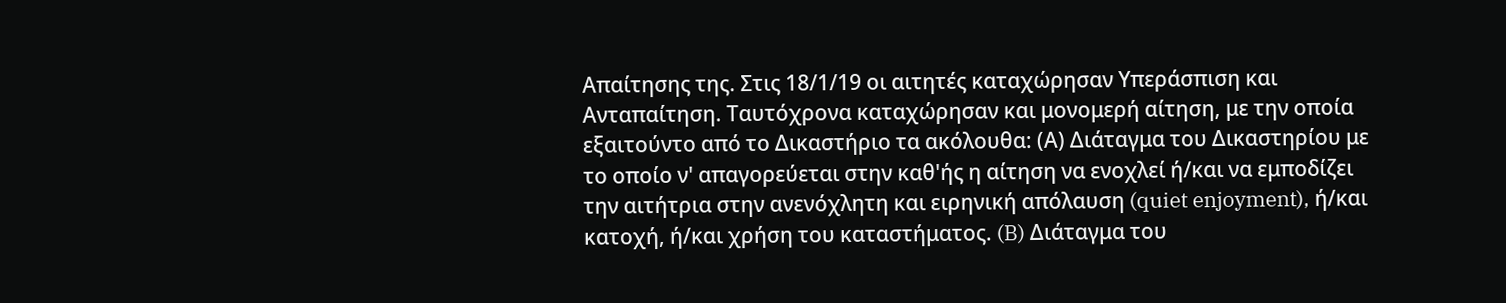Απαίτησης της. Στις 18/1/19 οι αιτητές καταχώρησαν Υπεράσπιση και Ανταπαίτηση. Ταυτόχρονα καταχώρησαν και μονομερή αίτηση, με την οποία εξαιτούντο από το Δικαστήριο τα ακόλουθα: (Α) Διάταγμα του Δικαστηρίου με το οποίο ν' απαγορεύεται στην καθ'ής η αίτηση να ενοχλεί ή/και να εμποδίζει την αιτήτρια στην ανενόχλητη και ειρηνική απόλαυση (quiet enjoyment), ή/και κατοχή, ή/και χρήση του καταστήματος. (B) Διάταγμα του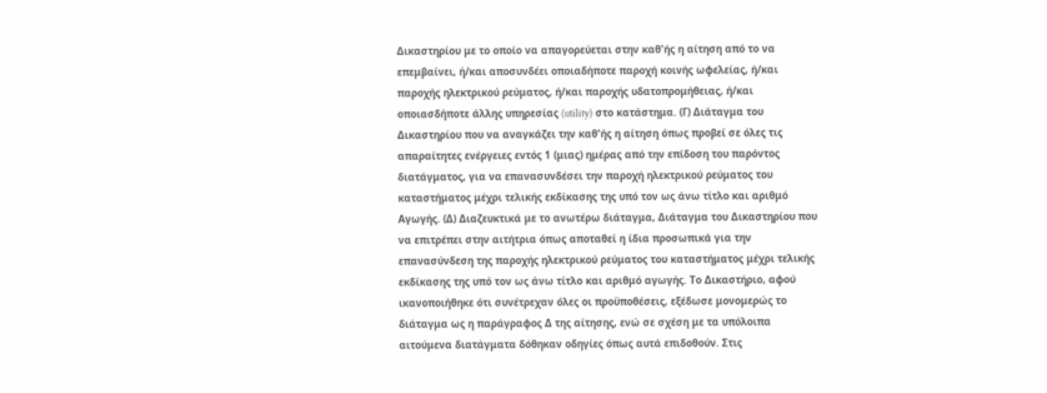Δικαστηρίου με το οποίο να απαγορεύεται στην καθ'ής η αίτηση από το να επεμβαίνει, ή/και αποσυνδέει οποιαδήποτε παροχή κοινής ωφελείας, ή/και παροχής ηλεκτρικού ρεύματος, ή/και παροχής υδατοπρομήθειας, ή/και οποιασδήποτε άλλης υπηρεσίας (utility) στο κατάστημα. (Γ) Διάταγμα του Δικαστηρίου που να αναγκάζει την καθ'ής η αίτηση όπως προβεί σε όλες τις απαραίτητες ενέργειες εντός 1 (μιας) ημέρας από την επίδοση του παρόντος διατάγματος, για να επανασυνδέσει την παροχή ηλεκτρικού ρεύματος του καταστήματος μέχρι τελικής εκδίκασης της υπό τον ως άνω τίτλο και αριθμό Αγωγής. (Δ) Διαζευκτικά με το ανωτέρω διάταγμα, Διάταγμα του Δικαστηρίου που να επιτρέπει στην αιτήτρια όπως αποταθεί η ίδια προσωπικά για την επανασύνδεση της παροχής ηλεκτρικού ρεύματος του καταστήματος μέχρι τελικής εκδίκασης της υπό τον ως άνω τίτλο και αριθμό αγωγής. Το Δικαστήριο, αφού ικανοποιήθηκε ότι συνέτρεχαν όλες οι προϋποθέσεις, εξέδωσε μονομερώς το διάταγμα ως η παράγραφος Δ της αίτησης, ενώ σε σχέση με τα υπόλοιπα αιτούμενα διατάγματα δόθηκαν οδηγίες όπως αυτά επιδοθούν. Στις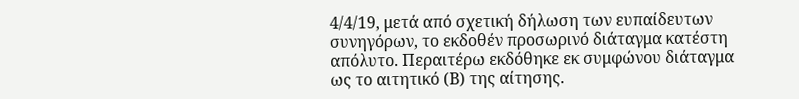4/4/19, μετά από σχετική δήλωση των ευπαίδευτων συνηγόρων, το εκδοθέν προσωρινό διάταγμα κατέστη απόλυτο. Περαιτέρω εκδόθηκε εκ συμφώνου διάταγμα ως το αιτητικό (Β) της αίτησης.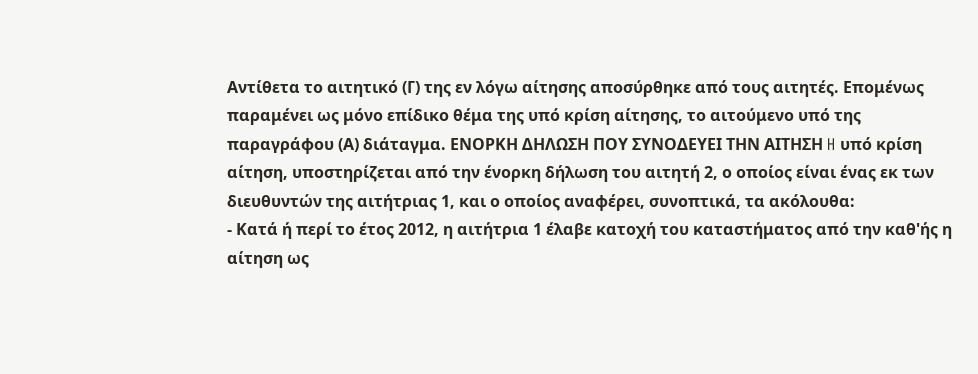Αντίθετα το αιτητικό (Γ) της εν λόγω αίτησης αποσύρθηκε από τους αιτητές. Επομένως παραμένει ως μόνο επίδικο θέμα της υπό κρίση αίτησης, το αιτούμενο υπό της παραγράφου (Α) διάταγμα. ΕΝΟΡΚΗ ΔΗΛΩΣΗ ΠΟΥ ΣΥΝΟΔΕΥΕΙ ΤΗΝ ΑΙΤΗΣΗ H υπό κρίση αίτηση, υποστηρίζεται από την ένορκη δήλωση του αιτητή 2, ο οποίος είναι ένας εκ των διευθυντών της αιτήτριας 1, και ο οποίος αναφέρει, συνοπτικά, τα ακόλουθα:
- Κατά ή περί το έτος 2012, η αιτήτρια 1 έλαβε κατοχή του καταστήματος από την καθ'ής η αίτηση ως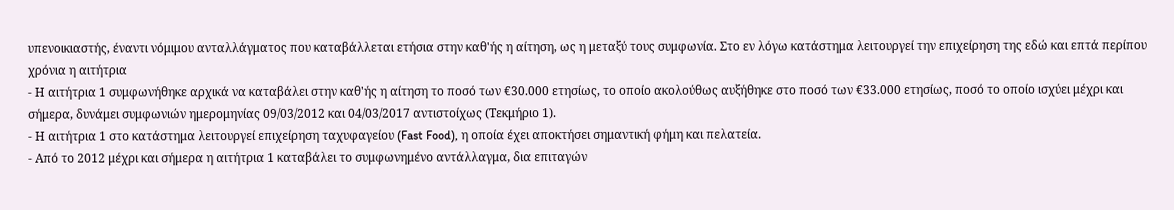υπενοικιαστής, έναντι νόμιμου ανταλλάγματος που καταβάλλεται ετήσια στην καθ'ής η αίτηση, ως η μεταξύ τους συμφωνία. Στο εν λόγω κατάστημα λειτουργεί την επιχείρηση της εδώ και επτά περίπου χρόνια η αιτήτρια
- Η αιτήτρια 1 συμφωνήθηκε αρχικά να καταβάλει στην καθ'ής η αίτηση το ποσό των €30.000 ετησίως, το οποίο ακολούθως αυξήθηκε στο ποσό των €33.000 ετησίως, ποσό το οποίο ισχύει μέχρι και σήμερα, δυνάμει συμφωνιών ημερομηνίας 09/03/2012 και 04/03/2017 αντιστοίχως (Τεκμήριο 1).
- Η αιτήτρια 1 στο κατάστημα λειτουργεί επιχείρηση ταχυφαγείου (Fast Food), η οποία έχει αποκτήσει σημαντική φήμη και πελατεία.
- Από το 2012 μέχρι και σήμερα η αιτήτρια 1 καταβάλει το συμφωνημένο αντάλλαγμα, δια επιταγών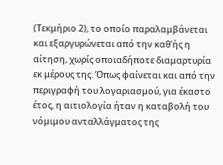(Τεκμήριο 2), το οποίο παραλαμβάνεται και εξαργυρώνεται από την καθ'ής η αίτηση, χωρίς οποιαδήποτε διαμαρτυρία εκ μέρους της. Όπως φαίνεται και από την περιγραφή του λογαριασμού, για έκαστο έτος, η αιτιολογία ήταν η καταβολή του νόμιμου ανταλλάγματος της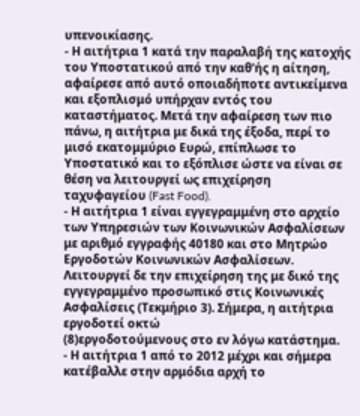υπενοικίασης.
- Η αιτήτρια 1 κατά την παραλαβή της κατοχής του Υποστατικού από την καθ'ής η αίτηση, αφαίρεσε από αυτό οποιαδήποτε αντικείμενα και εξοπλισμό υπήρχαν εντός του καταστήματος. Μετά την αφαίρεση των πιο πάνω, η αιτήτρια με δικά της έξοδα, περί το μισό εκατομμύριο Ευρώ, επίπλωσε το Υποστατικό και το εξόπλισε ώστε να είναι σε θέση να λειτουργεί ως επιχείρηση ταχυφαγείου (Fast Food).
- Η αιτήτρια 1 είναι εγγεγραμμένη στο αρχείο των Υπηρεσιών των Κοινωνικών Ασφαλίσεων με αριθμό εγγραφής 40180 και στο Μητρώο Εργοδοτών Κοινωνικών Ασφαλίσεων. Λειτουργεί δε την επιχείρηση της με δικό της εγγεγραμμένο προσωπικό στις Κοινωνικές Ασφαλίσεις (Τεκμήριο 3). Σήμερα, η αιτήτρια εργοδοτεί οκτώ
(8)εργοδοτούμενους στο εν λόγω κατάστημα.
- Η αιτήτρια 1 από το 2012 μέχρι και σήμερα κατέβαλλε στην αρμόδια αρχή το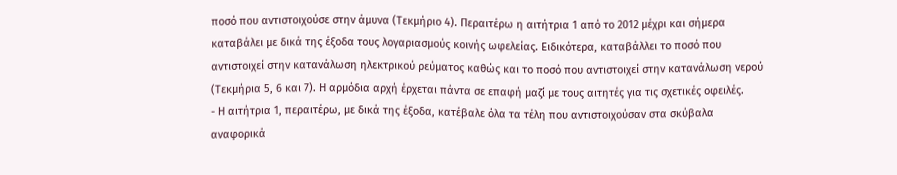ποσό που αντιστοιχούσε στην άμυνα (Τεκμήριο 4). Περαιτέρω η αιτήτρια 1 από το 2012 μέχρι και σήμερα καταβάλει με δικά της έξοδα τους λογαριασμούς κοινής ωφελείας. Ειδικότερα, καταβάλλει το ποσό που αντιστοιχεί στην κατανάλωση ηλεκτρικού ρεύματος καθώς και το ποσό που αντιστοιχεί στην κατανάλωση νερού (Τεκμήρια 5, 6 και 7). Η αρμόδια αρχή έρχεται πάντα σε επαφή μαζί με τους αιτητές για τις σχετικές οφειλές.
- Η αιτήτρια 1, περαιτέρω, με δικά της έξοδα, κατέβαλε όλα τα τέλη που αντιστοιχούσαν στα σκύβαλα αναφορικά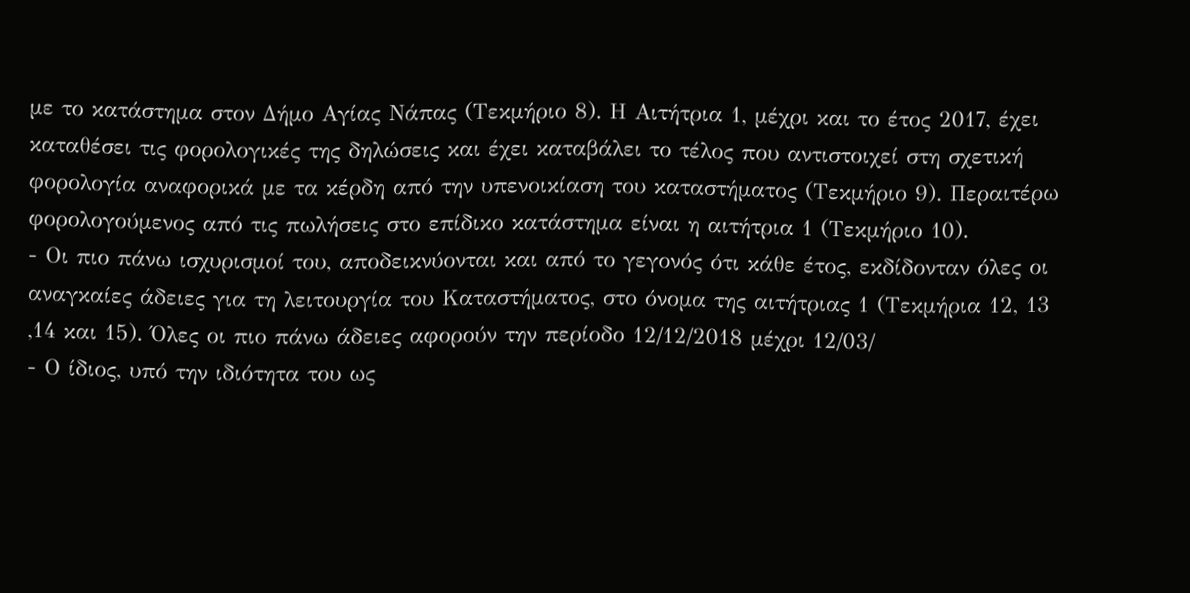με το κατάστημα στον Δήμο Αγίας Νάπας (Τεκμήριο 8). Η Αιτήτρια 1, μέχρι και το έτος 2017, έχει καταθέσει τις φορολογικές της δηλώσεις και έχει καταβάλει το τέλος που αντιστοιχεί στη σχετική φορολογία αναφορικά με τα κέρδη από την υπενοικίαση του καταστήματος (Τεκμήριο 9). Περαιτέρω φορολογούμενος από τις πωλήσεις στο επίδικο κατάστημα είναι η αιτήτρια 1 (Τεκμήριο 10).
- Οι πιο πάνω ισχυρισμοί του, αποδεικνύονται και από το γεγονός ότι κάθε έτος, εκδίδονταν όλες οι αναγκαίες άδειες για τη λειτουργία του Καταστήματος, στο όνομα της αιτήτριας 1 (Τεκμήρια 12, 13 ,14 και 15). Όλες οι πιο πάνω άδειες αφορούν την περίοδο 12/12/2018 μέχρι 12/03/
- Ο ίδιος, υπό την ιδιότητα του ως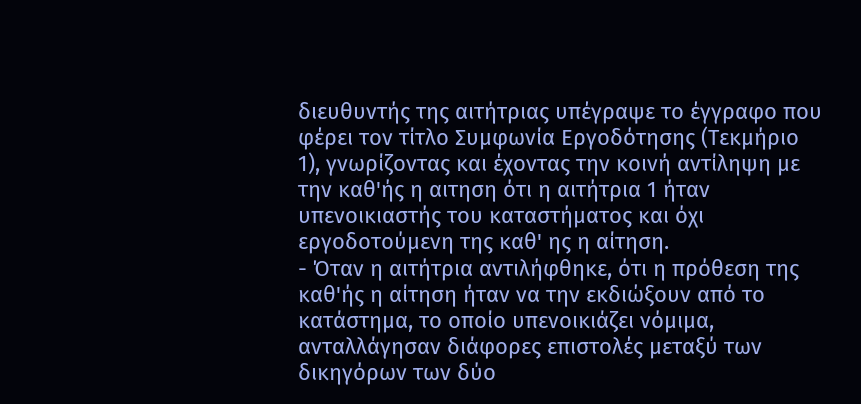διευθυντής της αιτήτριας υπέγραψε το έγγραφο που φέρει τον τίτλο Συμφωνία Εργοδότησης (Τεκμήριο 1), γνωρίζοντας και έχοντας την κοινή αντίληψη με την καθ'ής η αιτηση ότι η αιτήτρια 1 ήταν υπενοικιαστής του καταστήματος και όχι εργοδοτούμενη της καθ' ης η αίτηση.
- Όταν η αιτήτρια αντιλήφθηκε, ότι η πρόθεση της καθ'ής η αίτηση ήταν να την εκδιώξουν από το κατάστημα, το οποίο υπενοικιάζει νόμιμα, ανταλλάγησαν διάφορες επιστολές μεταξύ των δικηγόρων των δύο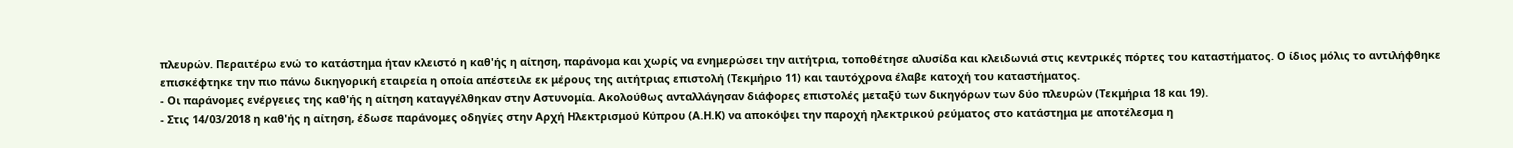πλευρών. Περαιτέρω ενώ το κατάστημα ήταν κλειστό η καθ'ής η αίτηση, παράνομα και χωρίς να ενημερώσει την αιτήτρια, τοποθέτησε αλυσίδα και κλειδωνιά στις κεντρικές πόρτες του καταστήματος. Ο ίδιος μόλις το αντιλήφθηκε επισκέφτηκε την πιο πάνω δικηγορική εταιρεία η οποία απέστειλε εκ μέρους της αιτήτριας επιστολή (Τεκμήριο 11) και ταυτόχρονα έλαβε κατοχή του καταστήματος.
- Οι παράνομες ενέργειες της καθ'ής η αίτηση καταγγέλθηκαν στην Αστυνομία. Ακολούθως ανταλλάγησαν διάφορες επιστολές μεταξύ των δικηγόρων των δύο πλευρών (Τεκμήρια 18 και 19).
- Στις 14/03/2018 η καθ'ής η αίτηση, έδωσε παράνομες οδηγίες στην Αρχή Ηλεκτρισμού Κύπρου (Α.Η.Κ) να αποκόψει την παροχή ηλεκτρικού ρεύματος στο κατάστημα με αποτέλεσμα η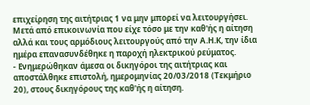επιχείρηση της αιτήτριας 1 να μην μπορεί να λειτουργήσει. Μετά από επικοινωνία που είχε τόσο με την καθ'ής η αίτηση αλλά και τους αρμόδιους λειτουργούς από την Α.Η.Κ, την ίδια ημέρα επανασυνδέθηκε η παροχή ηλεκτρικού ρεύματος.
- Ενημερώθηκαν άμεσα οι δικηγόροι της αιτήτριας και αποστάλθηκε επιστολή, ημερομηνίας 20/03/2018 (Τεκμήριο 20), στους δικηγόρους της καθ'ής η αίτηση.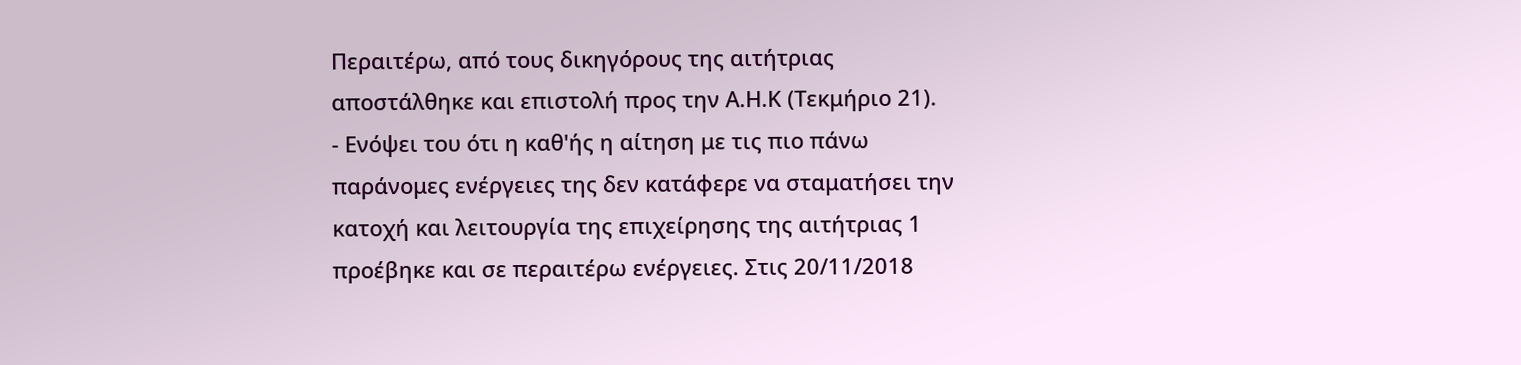Περαιτέρω, από τους δικηγόρους της αιτήτριας αποστάλθηκε και επιστολή προς την Α.Η.Κ (Τεκμήριο 21).
- Ενόψει του ότι η καθ'ής η αίτηση με τις πιο πάνω παράνομες ενέργειες της δεν κατάφερε να σταματήσει την κατοχή και λειτουργία της επιχείρησης της αιτήτριας 1 προέβηκε και σε περαιτέρω ενέργειες. Στις 20/11/2018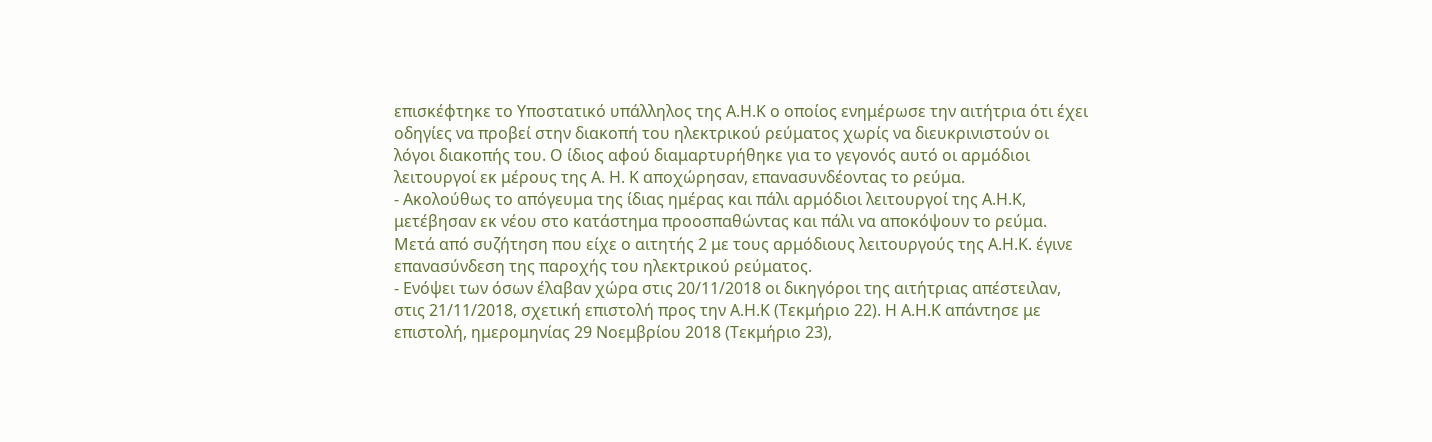επισκέφτηκε το Υποστατικό υπάλληλος της Α.Η.Κ ο οποίος ενημέρωσε την αιτήτρια ότι έχει οδηγίες να προβεί στην διακοπή του ηλεκτρικού ρεύματος χωρίς να διευκρινιστούν οι λόγοι διακοπής του. Ο ίδιος αφού διαμαρτυρήθηκε για το γεγονός αυτό οι αρμόδιοι λειτουργοί εκ μέρους της Α. Η. Κ αποχώρησαν, επανασυνδέοντας το ρεύμα.
- Ακολούθως το απόγευμα της ίδιας ημέρας και πάλι αρμόδιοι λειτουργοί της Α.Η.Κ, μετέβησαν εκ νέου στο κατάστημα προοσπαθώντας και πάλι να αποκόψουν το ρεύμα. Μετά από συζήτηση που είχε ο αιτητής 2 με τους αρμόδιους λειτουργούς της Α.Η.Κ. έγινε επανασύνδεση της παροχής του ηλεκτρικού ρεύματος.
- Ενόψει των όσων έλαβαν χώρα στις 20/11/2018 οι δικηγόροι της αιτήτριας απέστειλαν, στις 21/11/2018, σχετική επιστολή προς την Α.Η.Κ (Τεκμήριο 22). Η Α.Η.Κ απάντησε με επιστολή, ημερομηνίας 29 Νοεμβρίου 2018 (Τεκμήριο 23),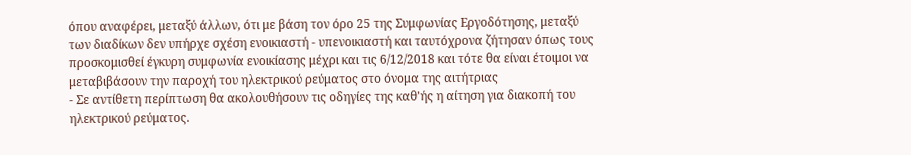όπου αναφέρει, μεταξύ άλλων, ότι με βάση τον όρο 25 της Συμφωνίας Εργοδότησης, μεταξύ των διαδίκων δεν υπήρχε σχέση ενοικιαστή - υπενοικιαστή και ταυτόχρονα ζήτησαν όπως τους προσκομισθεί έγκυρη συμφωνία ενοικίασης μέχρι και τις 6/12/2018 και τότε θα είναι έτοιμοι να μεταβιβάσουν την παροχή του ηλεκτρικού ρεύματος στο όνομα της αιτήτριας
- Σε αντίθετη περίπτωση θα ακολουθήσουν τις οδηγίες της καθ'ής η αίτηση για διακοπή του ηλεκτρικού ρεύματος.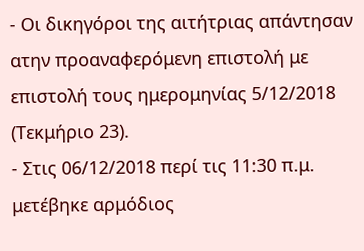- Οι δικηγόροι της αιτήτριας απάντησαν ατην προαναφερόμενη επιστολή με επιστολή τους ημερομηνίας 5/12/2018 (Τεκμήριο 23).
- Στις 06/12/2018 περί τις 11:30 π.μ. μετέβηκε αρμόδιος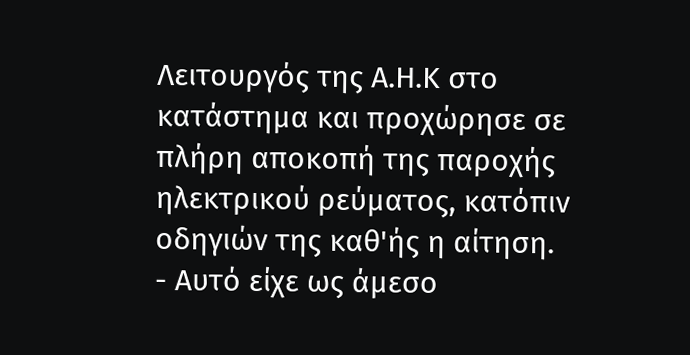Λειτουργός της Α.Η.Κ στο κατάστημα και προχώρησε σε πλήρη αποκοπή της παροχής ηλεκτρικού ρεύματος, κατόπιν οδηγιών της καθ'ής η αίτηση.
- Αυτό είχε ως άμεσο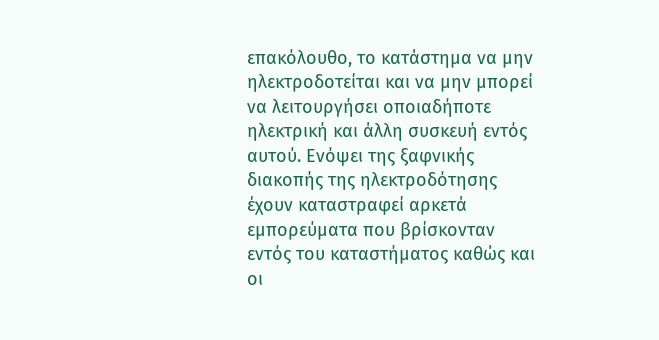επακόλουθο, το κατάστημα να μην ηλεκτροδοτείται και να μην μπορεί να λειτουργήσει οποιαδήποτε ηλεκτρική και άλλη συσκευή εντός αυτού. Ενόψει της ξαφνικής διακοπής της ηλεκτροδότησης έχουν καταστραφεί αρκετά εμπορεύματα που βρίσκονταν εντός του καταστήματος καθώς και οι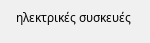ηλεκτρικές συσκευές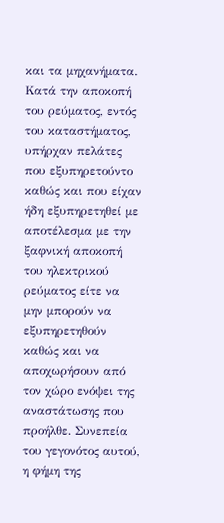και τα μηχανήματα. Κατά την αποκοπή του ρεύματος, εντός του καταστήματος, υπήρχαν πελάτες που εξυπηρετούντο καθώς και που είχαν ήδη εξυπηρετηθεί με αποτέλεσμα με την ξαφνική αποκοπή του ηλεκτρικού ρεύματος είτε να μην μπορούν να εξυπηρετηθούν καθώς και να αποχωρήσουν από τον χώρο ενόψει της αναστάτωσης που προήλθε. Συνεπεία του γεγονότος αυτού, η φήμη της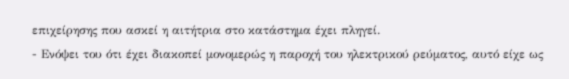επιχείρησης που ασκεί η αιτήτρια στο κατάστημα έχει πληγεί.
- Ενόψει του ότι έχει διακοπεί μονομερώς η παροχή του ηλεκτρικού ρεύματος, αυτό είχε ως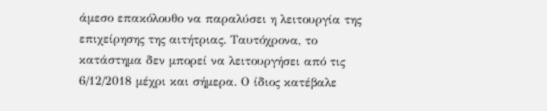άμεσο επακόλουθο να παραλύσει η λειτουργία της επιχείρησης της αιτήτριας. Ταυτόχρονα, το κατάστημα δεν μπορεί να λειτουργήσει από τις 6/12/2018 μέχρι και σήμερα. Ο ίδιος κατέβαλε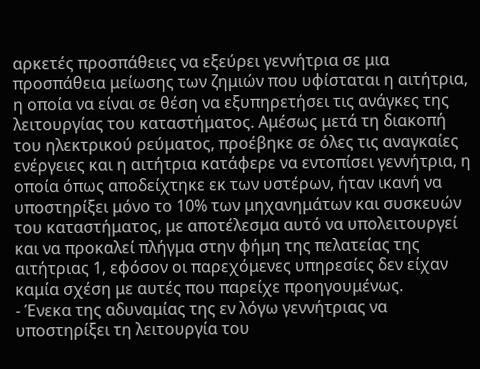αρκετές προσπάθειες να εξεύρει γεννήτρια σε μια προσπάθεια μείωσης των ζημιών που υφίσταται η αιτήτρια, η οποία να είναι σε θέση να εξυπηρετήσει τις ανάγκες της λειτουργίας του καταστήματος. Αμέσως μετά τη διακοπή του ηλεκτρικού ρεύματος, προέβηκε σε όλες τις αναγκαίες ενέργειες και η αιτήτρια κατάφερε να εντοπίσει γεννήτρια, η οποία όπως αποδείχτηκε εκ των υστέρων, ήταν ικανή να υποστηρίξει μόνο το 10% των μηχανημάτων και συσκευών του καταστήματος, με αποτέλεσμα αυτό να υπολειτουργεί και να προκαλεί πλήγμα στην φήμη της πελατείας της αιτήτριας 1, εφόσον οι παρεχόμενες υπηρεσίες δεν είχαν καμία σχέση με αυτές που παρείχε προηγουμένως.
- Ένεκα της αδυναμίας της εν λόγω γεννήτριας να υποστηρίξει τη λειτουργία του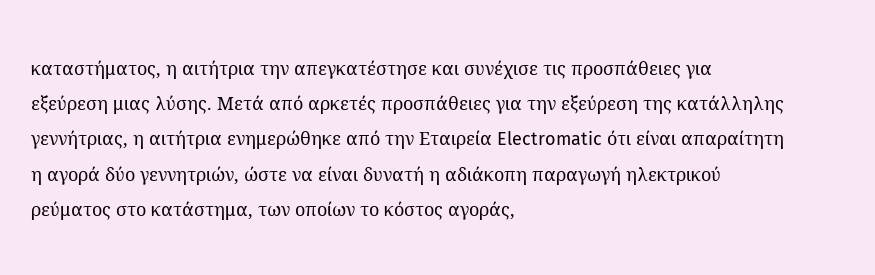καταστήματος, η αιτήτρια την απεγκατέστησε και συνέχισε τις προσπάθειες για εξεύρεση μιας λύσης. Μετά από αρκετές προσπάθειες για την εξεύρεση της κατάλληλης γεννήτριας, η αιτήτρια ενημερώθηκε από την Εταιρεία Electromatic ότι είναι απαραίτητη η αγορά δύο γεννητριών, ώστε να είναι δυνατή η αδιάκοπη παραγωγή ηλεκτρικού ρεύματος στο κατάστημα, των οποίων το κόστος αγοράς,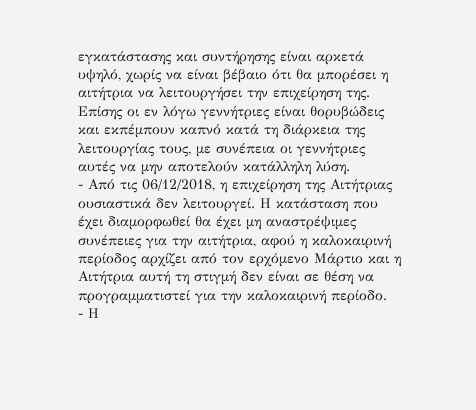εγκατάστασης και συντήρησης είναι αρκετά υψηλό, χωρίς να είναι βέβαιο ότι θα μπορέσει η αιτήτρια να λειτουργήσει την επιχείρηση της. Επίσης οι εν λόγω γεννήτριες είναι θορυβώδεις και εκπέμπουν καπνό κατά τη διάρκεια της λειτουργίας τους, με συνέπεια οι γεννήτριες αυτές να μην αποτελούν κατάλληλη λύση.
- Από τις 06/12/2018, η επιχείρηση της Αιτήτριας ουσιαστικά δεν λειτουργεί. Η κατάσταση που έχει διαμορφωθεί θα έχει μη αναστρέψιμες συνέπειες για την αιτήτρια, αφού η καλοκαιρινή περίοδος αρχίζει από τον ερχόμενο Μάρτιο και η Αιτήτρια αυτή τη στιγμή δεν είναι σε θέση να προγραμματιστεί για την καλοκαιρινή περίοδο.
- Η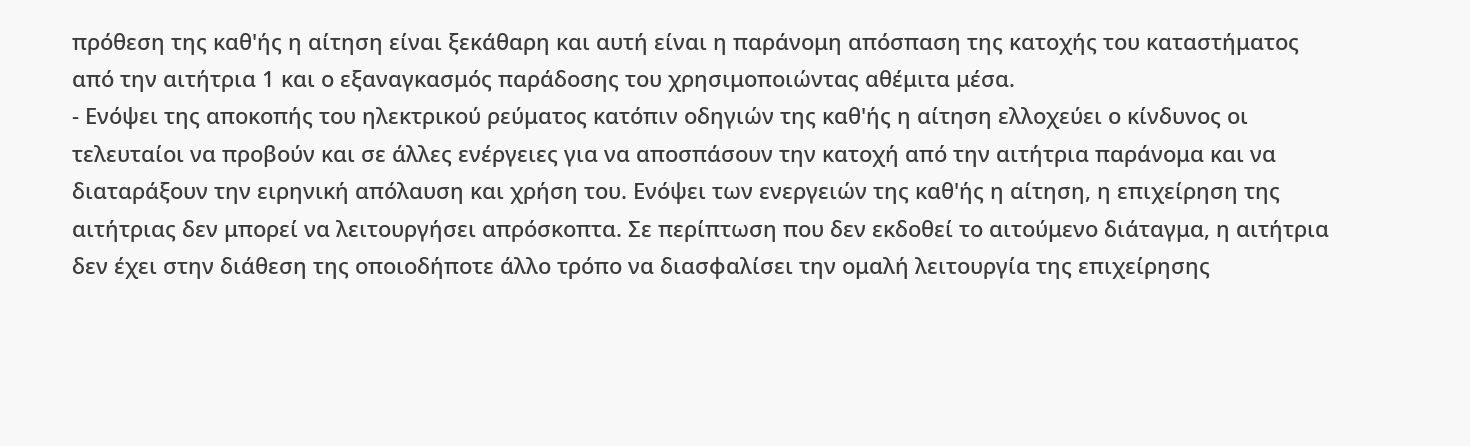πρόθεση της καθ'ής η αίτηση είναι ξεκάθαρη και αυτή είναι η παράνομη απόσπαση της κατοχής του καταστήματος από την αιτήτρια 1 και ο εξαναγκασμός παράδοσης του χρησιμοποιώντας αθέμιτα μέσα.
- Ενόψει της αποκοπής του ηλεκτρικού ρεύματος κατόπιν οδηγιών της καθ'ής η αίτηση ελλοχεύει ο κίνδυνος οι τελευταίοι να προβούν και σε άλλες ενέργειες για να αποσπάσουν την κατοχή από την αιτήτρια παράνομα και να διαταράξουν την ειρηνική απόλαυση και χρήση του. Ενόψει των ενεργειών της καθ'ής η αίτηση, η επιχείρηση της αιτήτριας δεν μπορεί να λειτουργήσει απρόσκοπτα. Σε περίπτωση που δεν εκδοθεί το αιτούμενο διάταγμα, η αιτήτρια δεν έχει στην διάθεση της οποιοδήποτε άλλο τρόπο να διασφαλίσει την ομαλή λειτουργία της επιχείρησης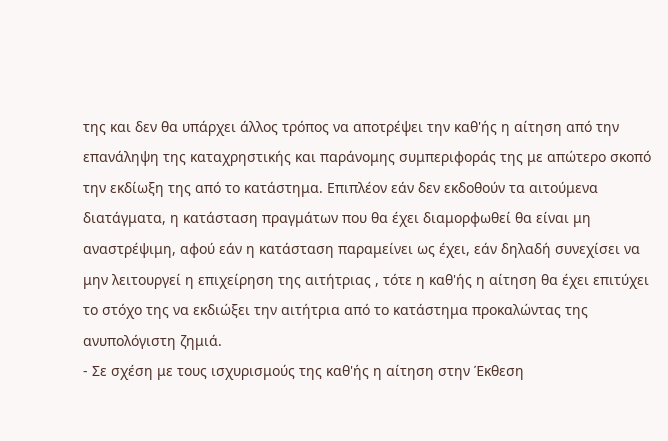της και δεν θα υπάρχει άλλος τρόπος να αποτρέψει την καθ'ής η αίτηση από την επανάληψη της καταχρηστικής και παράνομης συμπεριφοράς της με απώτερο σκοπό την εκδίωξη της από το κατάστημα. Επιπλέον εάν δεν εκδοθούν τα αιτούμενα διατάγματα, η κατάσταση πραγμάτων που θα έχει διαμορφωθεί θα είναι μη αναστρέψιμη, αφού εάν η κατάσταση παραμείνει ως έχει, εάν δηλαδή συνεχίσει να μην λειτουργεί η επιχείρηση της αιτήτριας , τότε η καθ'ής η αίτηση θα έχει επιτύχει το στόχο της να εκδιώξει την αιτήτρια από το κατάστημα προκαλώντας της ανυπολόγιστη ζημιά.
- Σε σχέση με τους ισχυρισμούς της καθ'ής η αίτηση στην Έκθεση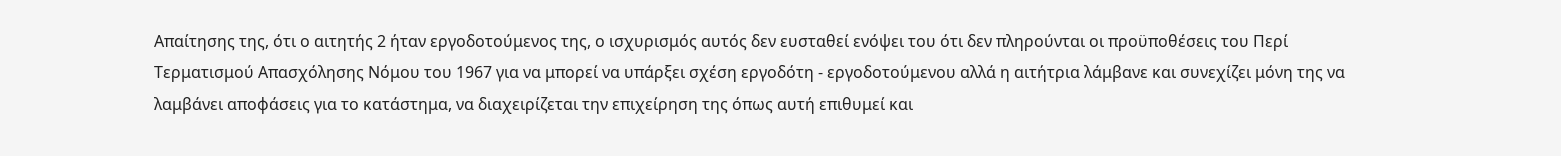Απαίτησης της, ότι ο αιτητής 2 ήταν εργοδοτούμενος της, ο ισχυρισμός αυτός δεν ευσταθεί ενόψει του ότι δεν πληρούνται οι προϋποθέσεις του Περί Τερματισμού Απασχόλησης Νόμου του 1967 για να μπορεί να υπάρξει σχέση εργοδότη - εργοδοτούμενου αλλά η αιτήτρια λάμβανε και συνεχίζει μόνη της να λαμβάνει αποφάσεις για το κατάστημα, να διαχειρίζεται την επιχείρηση της όπως αυτή επιθυμεί και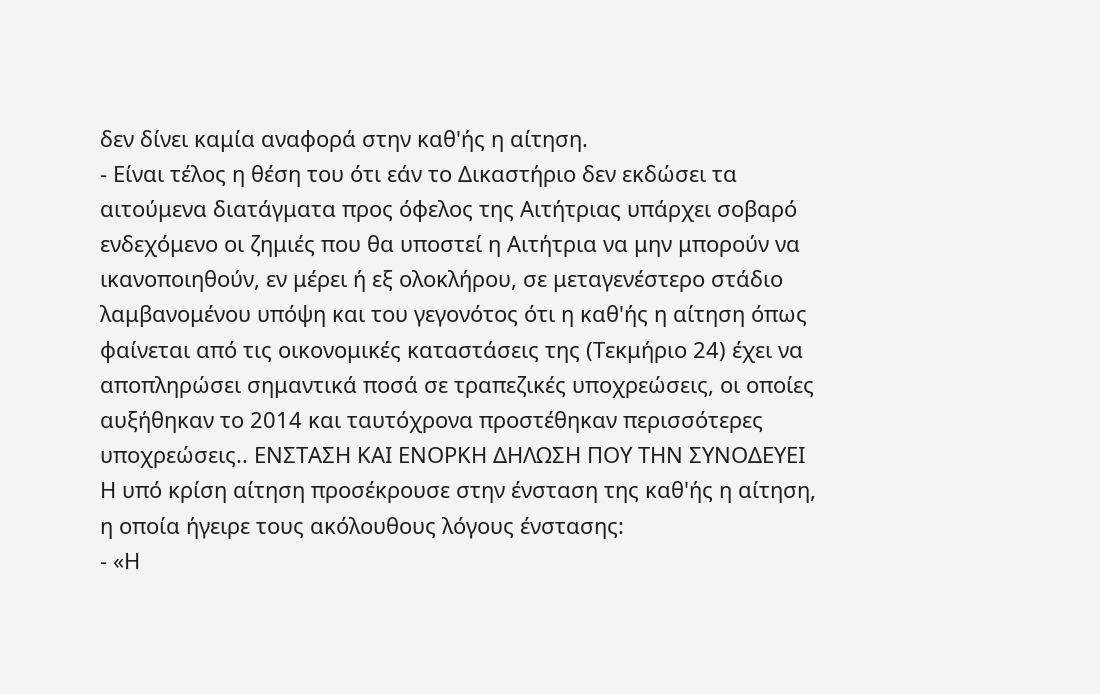δεν δίνει καμία αναφορά στην καθ'ής η αίτηση.
- Είναι τέλος η θέση του ότι εάν το Δικαστήριο δεν εκδώσει τα αιτούμενα διατάγματα προς όφελος της Αιτήτριας υπάρχει σοβαρό ενδεχόμενο οι ζημιές που θα υποστεί η Αιτήτρια να μην μπορούν να ικανοποιηθούν, εν μέρει ή εξ ολοκλήρου, σε μεταγενέστερο στάδιο λαμβανομένου υπόψη και του γεγονότος ότι η καθ'ής η αίτηση όπως φαίνεται από τις οικονομικές καταστάσεις της (Τεκμήριο 24) έχει να αποπληρώσει σημαντικά ποσά σε τραπεζικές υποχρεώσεις, οι οποίες αυξήθηκαν το 2014 και ταυτόχρονα προστέθηκαν περισσότερες υποχρεώσεις.. ΕΝΣΤΑΣΗ ΚΑΙ ΕΝΟΡΚΗ ΔΗΛΩΣΗ ΠΟΥ ΤΗΝ ΣΥΝΟΔΕΥΕΙ Η υπό κρίση αίτηση προσέκρουσε στην ένσταση της καθ'ής η αίτηση, η οποία ήγειρε τους ακόλουθους λόγους ένστασης:
- «Η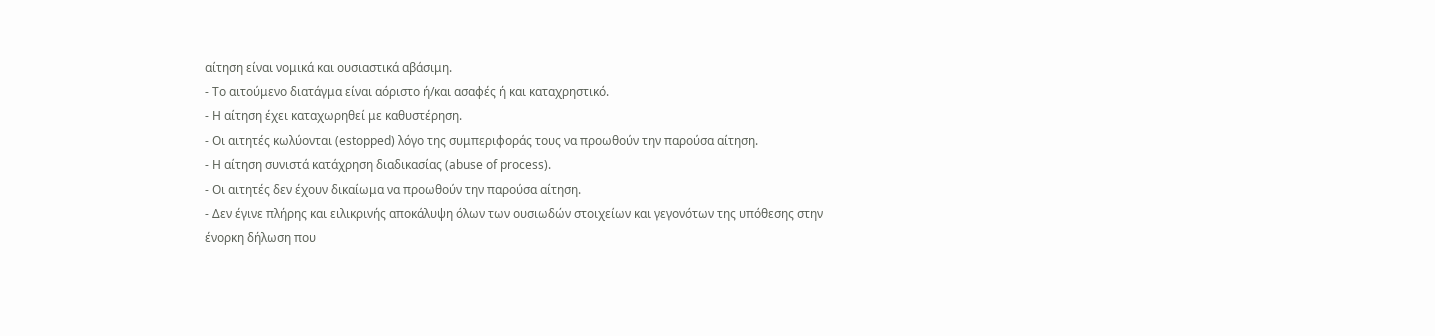αίτηση είναι νομικά και ουσιαστικά αβάσιμη.
- Τo αιτούμενo διατάγμα είναι αόριστo ή/και ασαφές ή και καταχρηστικό.
- Η αίτηση έχει καταχωρηθεί με καθυστέρηση.
- Οι αιτητές κωλύονται (estopped) λόγο της συμπεριφοράς τους να προωθούν την παρούσα αίτηση.
- Η αίτηση συνιστά κατάχρηση διαδικασίας (abuse of process).
- Οι αιτητές δεν έχουν δικαίωμα να προωθούν την παρούσα αίτηση.
- Δεν έγινε πλήρης και ειλικρινής αποκάλυψη όλων των ουσιωδών στοιχείων και γεγονότων της υπόθεσης στην ένορκη δήλωση που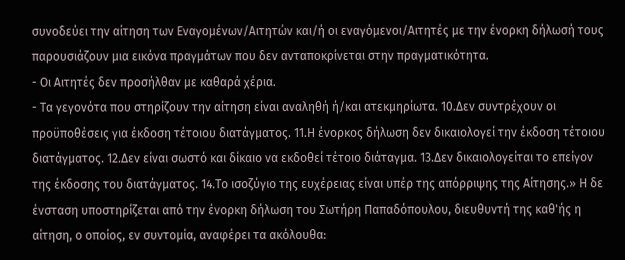συνοδεύει την αίτηση των Εναγομένων/Αιτητών και/ή οι εναγόμενοι/Αιτητές με την ένορκη δήλωσή τους παρουσιάζουν μια εικόνα πραγμάτων που δεν ανταποκρίνεται στην πραγματικότητα.
- Οι Αιτητές δεν προσήλθαν με καθαρά χέρια.
- Τα γεγονότα που στηρίζουν την αίτηση είναι αναληθή ή/και ατεκμηρίωτα. 10.Δεν συντρέχουν οι προϋποθέσεις για έκδοση τέτοιου διατάγματος. 11.Η ένορκος δήλωση δεν δικαιολογεί την έκδοση τέτοιου διατάγματος. 12.Δεν είναι σωστό και δίκαιο να εκδοθεί τέτοιο διάταγμα. 13.Δεν δικαιολογείται το επείγον της έκδοσης του διατάγματος. 14.Το ισοζύγιο της ευχέρειας είναι υπέρ της απόρριψης της Αίτησης.» Η δε ένσταση υποστηρίζεται από την ένορκη δήλωση του Σωτήρη Παπαδόπουλου, διευθυντή της καθ'ής η αίτηση, ο οποίος, εν συντομία, αναφέρει τα ακόλουθα: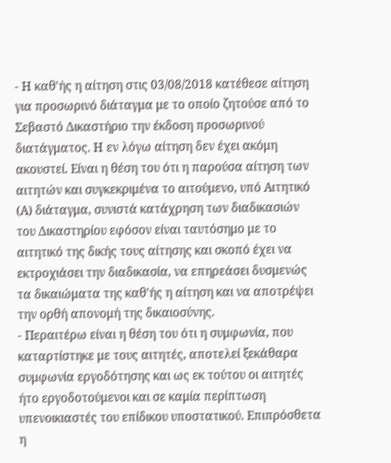- Η καθ'ής η αίτηση στις 03/08/2018 κατέθεσε αίτηση για προσωρινό διάταγμα με το οποίο ζητούσε από το Σεβαστό Δικαστήριο την έκδοση προσωρινού διατάγματος. Η εν λόγω αίτηση δεν έχει ακόμη ακουστεί. Είναι η θέση του ότι η παρούσα αίτηση των αιτητών και συγκεκριμένα το αιτούμενο, υπό Αιτητικό (Α) διάταγμα, συνιστά κατάχρηση των διαδικασιών του Δικαστηρίου εφόσον είναι ταυτόσημο με το αιτητικό της δικής τους αίτησης και σκοπό έχει να εκτροχιάσει την διαδικασία, να επηρεάσει δυσμενώς τα δικαιώματα της καθ'ής η αίτηση και να αποτρέψει την ορθή απονομή της δικαιοσύνης.
- Περαιτέρω είναι η θέση του ότι η συμφωνία, που καταρτίστηκε με τους αιτητές, αποτελεί ξεκάθαρα συμφωνία εργοδότησης και ως εκ τούτου οι αιτητές ήτο εργοδοτούμενοι και σε καμία περίπτωση υπενοικιαστές του επίδικου υποστατικού. Επιπρόσθετα η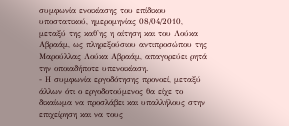συμφωνία ενοικίασης του επίδικου υποστατικού, ημερομηνίας 08/04/2010, μεταξύ της καθ'ης η αίτηση και του Λούκα Αβραάμ, ως πληρεξούσιου αντιπροσώπου της Μαρούλλας Λούκα Αβραάμ, απαγορεύει ρητά την οποιαδήποτε υπενοικίαση.
- Η συμφωνία εργοδότησης προνοεί, μεταξύ άλλων ότι ο εργοδοτούμενος θα είχε το δικαίωμα να προσλάβει και υπαλλήλους στην επιχείρηση και να τους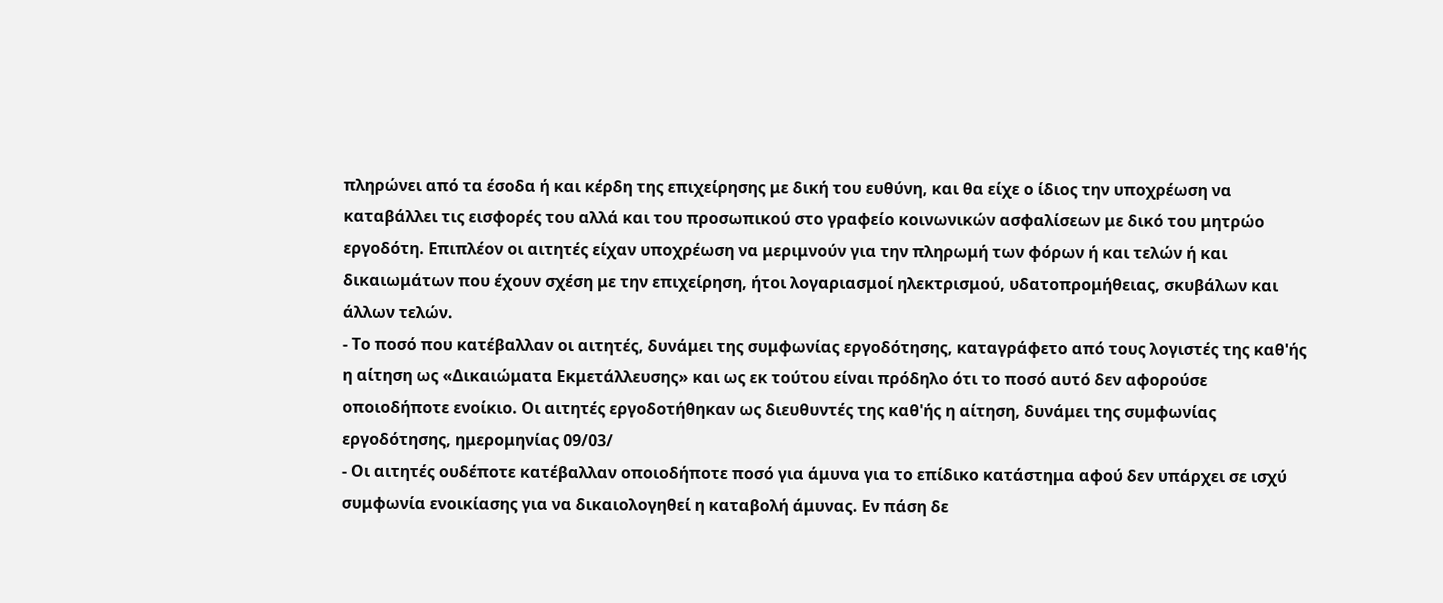πληρώνει από τα έσοδα ή και κέρδη της επιχείρησης με δική του ευθύνη, και θα είχε ο ίδιος την υποχρέωση να καταβάλλει τις εισφορές του αλλά και του προσωπικού στο γραφείο κοινωνικών ασφαλίσεων με δικό του μητρώο εργοδότη. Επιπλέον οι αιτητές είχαν υποχρέωση να μεριμνούν για την πληρωμή των φόρων ή και τελών ή και δικαιωμάτων που έχουν σχέση με την επιχείρηση, ήτοι λογαριασμοί ηλεκτρισμού, υδατοπρομήθειας, σκυβάλων και άλλων τελών.
- Το ποσό που κατέβαλλαν οι αιτητές, δυνάμει της συμφωνίας εργοδότησης, καταγράφετο από τους λογιστές της καθ'ής η αίτηση ως «Δικαιώματα Εκμετάλλευσης» και ως εκ τούτου είναι πρόδηλο ότι το ποσό αυτό δεν αφορούσε οποιοδήποτε ενοίκιο. Οι αιτητές εργοδοτήθηκαν ως διευθυντές της καθ'ής η αίτηση, δυνάμει της συμφωνίας εργοδότησης, ημερομηνίας 09/03/
- Οι αιτητές ουδέποτε κατέβαλλαν οποιοδήποτε ποσό για άμυνα για το επίδικο κατάστημα αφού δεν υπάρχει σε ισχύ συμφωνία ενοικίασης για να δικαιολογηθεί η καταβολή άμυνας. Εν πάση δε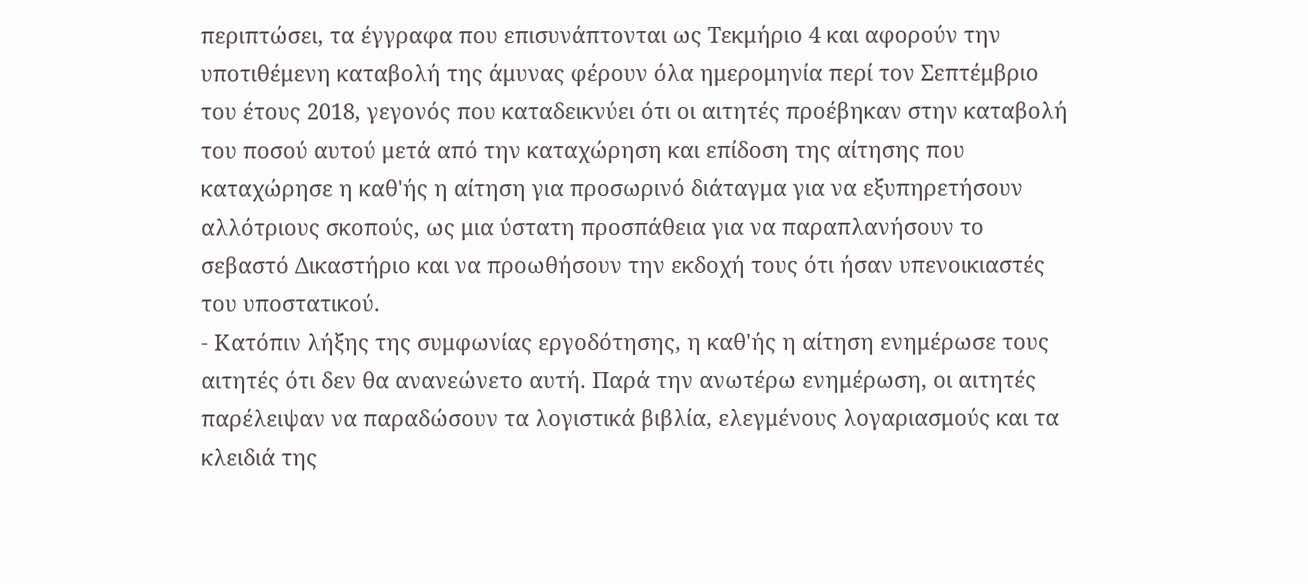περιπτώσει, τα έγγραφα που επισυνάπτονται ως Τεκμήριο 4 και αφορούν την υποτιθέμενη καταβολή της άμυνας φέρουν όλα ημερομηνία περί τον Σεπτέμβριο του έτους 2018, γεγονός που καταδεικνύει ότι οι αιτητές προέβηκαν στην καταβολή του ποσού αυτού μετά από την καταχώρηση και επίδοση της αίτησης που καταχώρησε η καθ'ής η αίτηση για προσωρινό διάταγμα για να εξυπηρετήσουν αλλότριους σκοπούς, ως μια ύστατη προσπάθεια για να παραπλανήσουν το σεβαστό Δικαστήριο και να προωθήσουν την εκδοχή τους ότι ήσαν υπενοικιαστές του υποστατικού.
- Κατόπιν λήξης της συμφωνίας εργοδότησης, η καθ'ής η αίτηση ενημέρωσε τους αιτητές ότι δεν θα ανανεώνετο αυτή. Παρά την ανωτέρω ενημέρωση, οι αιτητές παρέλειψαν να παραδώσουν τα λογιστικά βιβλία, ελεγμένους λογαριασμούς και τα κλειδιά της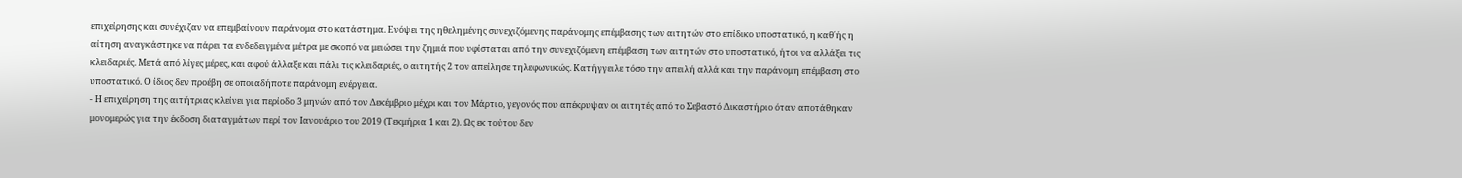επιχείρησης και συνέχιζαν να επεμβαίνουν παράνομα στο κατάστημα. Ενόψει της ηθελημένης συνεχιζόμενης παράνομης επέμβασης των αιτητών στο επίδικο υποστατικό, η καθ΄ής η αίτηση αναγκάστηκε να πάρει τα ενδεδειγμένα μέτρα με σκοπό να μειώσει την ζημιά που υφίσταται από την συνεχιζόμενη επέμβαση των αιτητών στο υποστατικό, ήτοι να αλλάξει τις κλειδαριές. Μετά από λίγες μέρες, και αφού άλλαξε και πάλι τις κλειδαριές, ο αιτητής 2 τον απείλησε τηλεφωνικώς. Κατήγγειλε τόσο την απειλή αλλά και την παράνομη επέμβαση στο υποστατικό. Ο ίδιος δεν προέβη σε οποιαδήποτε παράνομη ενέργεια.
- Η επιχείρηση της αιτήτριας κλείνει για περίοδο 3 μηνών από τον Δεκέμβριο μέχρι και τον Μάρτιο, γεγονός που απέκρυψαν οι αιτητές από το Σεβαστό Δικαστήριο όταν αποτάθηκαν μονομερώς για την έκδοση διαταγμάτων περί τον Ιανουάριο του 2019 (Τεκμήρια 1 και 2). Ως εκ τούτου δεν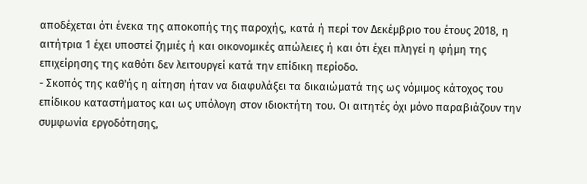αποδέχεται ότι ένεκα της αποκοπής της παροχής, κατά ή περί τον Δεκέμβριο του έτους 2018, η αιτήτρια 1 έχει υποστεί ζημιές ή και οικονομικές απώλειες ή και ότι έχει πληγεί η φήμη της επιχείρησης της καθότι δεν λειτουργεί κατά την επίδικη περίοδο.
- Σκοπός της καθ'ής η αίτηση ήταν να διαφυλάξει τα δικαιώματά της ως νόμιμος κάτοχος του επίδικου καταστήματος και ως υπόλογη στον ιδιοκτήτη του. Οι αιτητές όχι μόνο παραβιάζουν την συμφωνία εργοδότησης,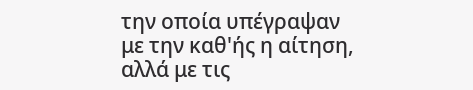την οποία υπέγραψαν με την καθ'ής η αίτηση, αλλά με τις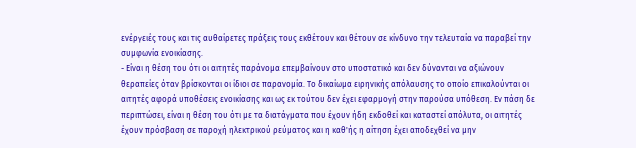ενέργειές τους και τις αυθαίρετες πράξεις τους εκθέτουν και θέτουν σε κίνδυνο την τελευταία να παραβεί την συμφωνία ενοικίασης.
- Είναι η θέση του ότι οι αιτητές παράνομα επεμβαίνουν στο υποστατικό και δεν δύνανται να αξιώνουν θεραπείες όταν βρίσκονται οι ίδιοι σε παρανομία. Το δικαίωμα ειρηνικής απόλαυσης το οποίο επικαλούνται οι αιτητές αφορά υποθέσεις ενοικίασης και ως εκ τούτου δεν έχει εφαρμογή στην παρούσα υπόθεση. Εν πάση δε περιπτώσει, είναι η θέση του ότι με τα διατάγματα που έχουν ήδη εκδοθεί και καταστεί απόλυτα, οι αιτητές έχουν πρόσβαση σε παροχή ηλεκτρικού ρεύματος και η καθ'ής η αίτηση έχει αποδεχθεί να μην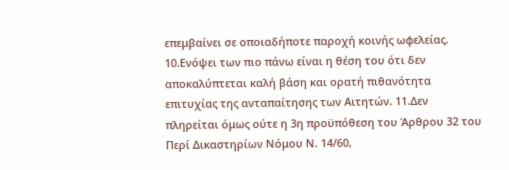επεμβαίνει σε οποιαδήποτε παροχή κοινής ωφελείας. 10.Ενόψει των πιο πάνω είναι η θέση του ότι δεν αποκαλύπτεται καλή βάση και ορατή πιθανότητα επιτυχίας της ανταπαίτησης των Αιτητών. 11.Δεν πληρείται όμως ούτε η 3η προϋπόθεση του Άρθρου 32 του Περί Δικαστηρίων Νόμου Ν. 14/60,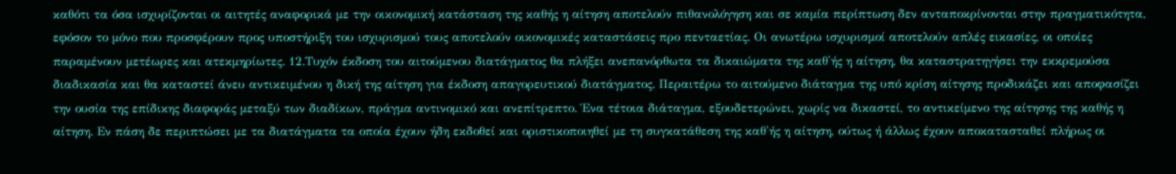καθότι τα όσα ισχυρίζονται οι αιτητές αναφορικά με την οικονομική κατάσταση της καθής η αίτηση αποτελούν πιθανολόγηση και σε καμία περίπτωση δεν ανταποκρίνονται στην πραγματικότητα, εφόσον το μόνο που προσφέρουν προς υποστήριξη του ισχυρισμού τους αποτελούν οικονομικές καταστάσεις προ πενταετίας. Οι ανωτέρω ισχυρισμοί αποτελούν απλές εικασίες, οι οποίες παραμένουν μετέωρες και ατεκμηρίωτες. 12.Τυχόν έκδοση του αιτούμενου διατάγματος θα πλήξει ανεπανόρθωτα τα δικαιώματα της καθ'ής η αίτηση, θα καταστρατηγήσει την εκκρεμούσα διαδικασία και θα καταστεί άνευ αντικειμένου η δική της αίτηση για έκδοση απαγορευτικού διατάγματος. Περαιτέρω το αιτούμενο διάταγμα της υπό κρίση αίτησης προδικάζει και αποφασίζει την ουσία της επίδικης διαφοράς μεταξύ των διαδίκων, πράγμα αντινομικό και ανεπίτρεπτο. Ένα τέτοια διάταγμα, εξουδετερώνει, χωρίς να δικαστεί, το αντικείμενο της αίτησης της καθής η αίτηση. Εν πάση δε περιπτώσει με τα διατάγματα τα οποία έχουν ήδη εκδοθεί και οριστικοποιηθεί με τη συγκατάθεση της καθ'ής η αίτηση, ούτως ή άλλως έχουν αποκατασταθεί πλήρως οι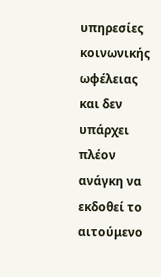υπηρεσίες κοινωνικής ωφέλειας και δεν υπάρχει πλέον ανάγκη να εκδοθεί το αιτούμενο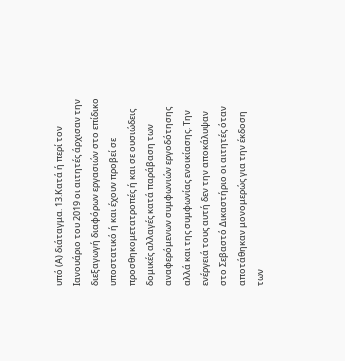υπό (Α) διάταγμα. 13.Κατά ή περί τον Ιανουάριο του 2019 οι αιτητές άρχισαν την διεξαγωγή διαφόρων εργασιών στο επίδικο υποστατικό ή και έχουν προβεί σε προσθηκομετατροπές ή και σε ουσιώδεις δομικές αλλαγές κατά παράβαση των αναφερόμενων συμφωνιών εργοδότησης αλλά και της συμφωνίας ενοικίασης. Την ενέργειά τους αυτή δεν την αποκάλυψαν στο Σεβαστό Δικαστήριο οι αιτητές όταν αποτάθηκαν μονομερώς για την έκδοση των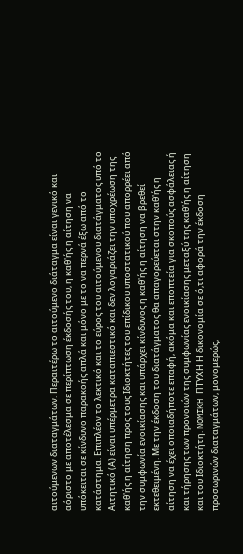αιτούμενων διαταγμάτων. Περαιτέρω το αιτούμενο διάταγμα είναι γενικό και αόριστο με αποτέλεσμα σε περίπτωση έκδοσής του, η καθ'ής η αίτηση να υπόκειται σε κίνδυνο παρακοής απλά και μόνο με το να περνά έξω από το κατάστημα. Επιπλέον το λεκτικό και το εύρος του αιτούμενου διατάγματος υπό το Αιτητικό (Α) είναι υπέρμετρα καταπιεστικό και δεν λογαριάζει την υποχρέωση της καθ'ής η αίτηση προς τους Ιδιοκτήτες του επίδικου υποστατικού που απορρέει από την συμφωνία ενοικίασης και υπάρχει κίνδυνος η καθ'ής η αίτηση να βρεθεί εκτεθειμένη. Με την έκδοση του διατάγματος θα απαγορεύεται στην καθ'ής η αίτηση να έχει οποιαδήποτε επαφή, ακόμα και εποπτεία για σκοπούς ασφάλειας ή και τήρησης των προνοιών της συμφωνίας ενοικίασης μεταξύ της καθ'ής η αίτηση και του Ιδιοκτήτη. NOMIKH ΠΤΥΧΗ Η δικονομία σε ό,τι αφορά την έκδοση προσωρινών διαταγμάτων, μονομερώς,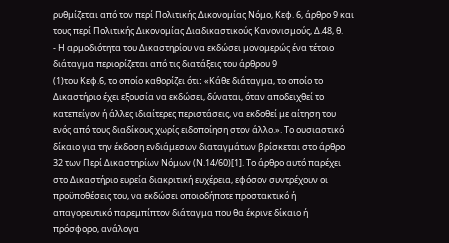ρυθμίζεται από τον περί Πολιτικής Δικονομίας Νόμο, Κεφ. 6, άρθρο 9 και τους περί Πολιτικής Δικονομίας Διαδικαστικούς Κανονισμούς, Δ.48, θ.
- Η αρμοδιότητα του Δικαστηρίου να εκδώσει μονομερώς ένα τέτοιο διάταγμα περιορίζεται από τις διατάξεις του άρθρου 9
(1)του Κεφ.6, το οποίο καθορίζει ότιː «Κάθε διάταγμα, το οποίο το Δικαστήριο έχει εξουσία να εκδώσει, δύναται, όταν αποδειχθεί το κατεπείγον ή άλλες ιδιαίτερες περιστάσεις, να εκδοθεί με αίτηση του ενός από τους διαδίκους χωρίς ειδοποίηση στον άλλο.». Το ουσιαστικό δίκαιο για την έκδοση ενδιάμεσων διαταγμάτων βρίσκεται στο άρθρο 32 των Περί Δικαστηρίων Νόμων (Ν.14/60)[1]. Το άρθρο αυτό παρέχει στο Δικαστήριο ευρεία διακριτική ευχέρεια, εφόσον συντρέχουν οι προϋποθέσεις του, να εκδώσει οποιοδήποτε προστακτικό ή απαγορευτικό παρεμπίπτον διάταγμα που θα έκρινε δίκαιο ή πρόσφορο, ανάλογα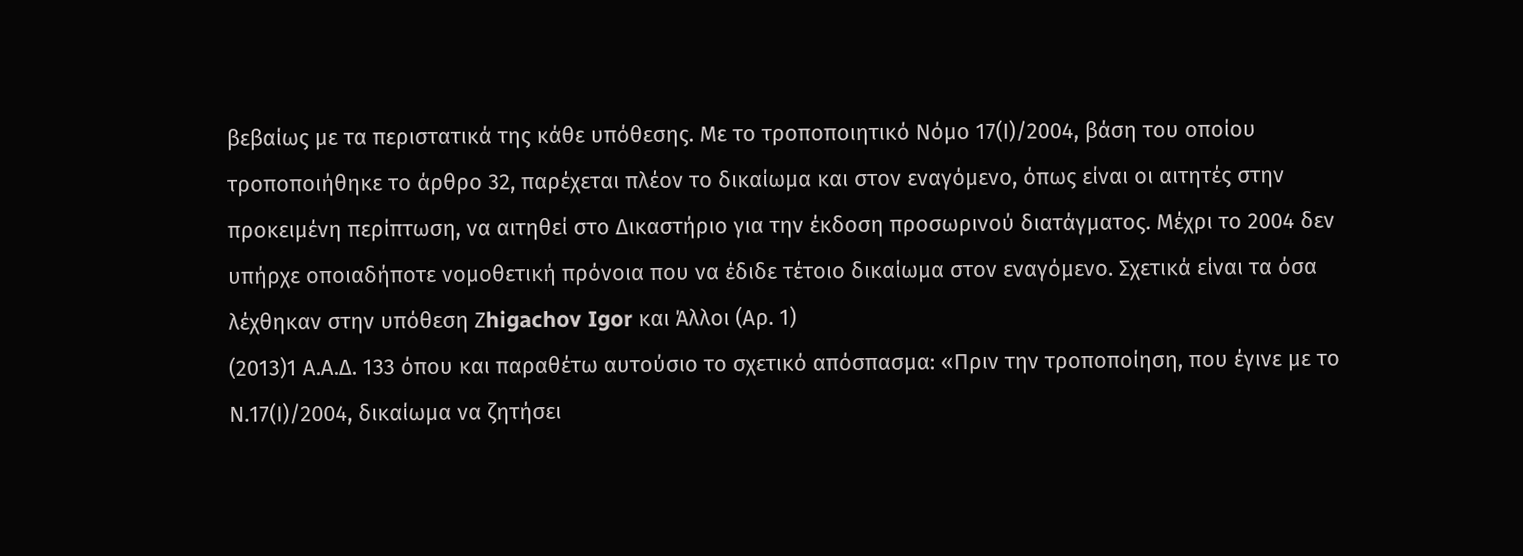βεβαίως με τα περιστατικά της κάθε υπόθεσης. Με το τροποποιητικό Νόμο 17(Ι)/2004, βάση του οποίου τροποποιήθηκε το άρθρο 32, παρέχεται πλέον το δικαίωμα και στον εναγόμενο, όπως είναι οι αιτητές στην προκειμένη περίπτωση, να αιτηθεί στο Δικαστήριο για την έκδοση προσωρινού διατάγματος. Μέχρι το 2004 δεν υπήρχε οποιαδήποτε νομοθετική πρόνοια που να έδιδε τέτοιο δικαίωμα στον εναγόμενο. Σχετικά είναι τα όσα λέχθηκαν στην υπόθεση Ζhigachov Igor και Άλλοι (Αρ. 1)
(2013)1 Α.Α.Δ. 133 όπου και παραθέτω αυτούσιο το σχετικό απόσπασμα: «Πριν την τροποποίηση, που έγινε με το Ν.17(Ι)/2004, δικαίωμα να ζητήσει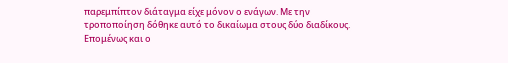παρεμπίπτον διάταγμα είχε μόνον ο ενάγων. Με την τροποποίηση δόθηκε αυτό το δικαίωμα στους δύο διαδίκους. Επομένως και ο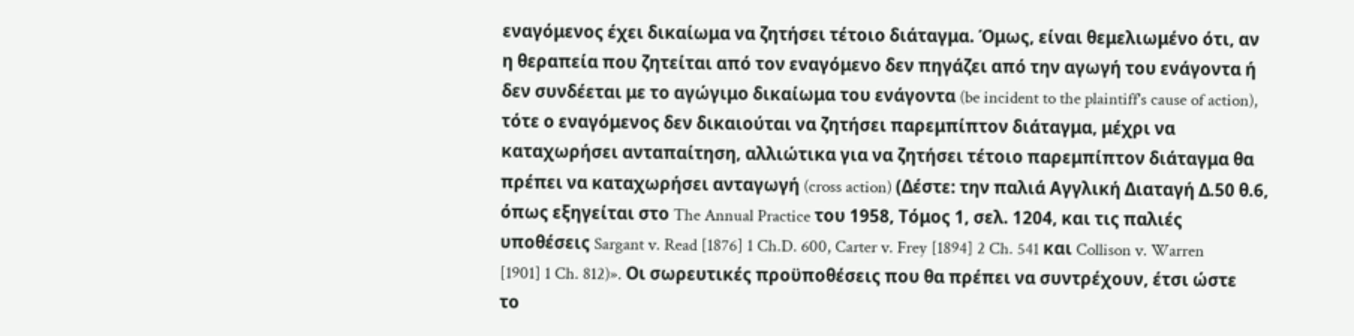εναγόμενος έχει δικαίωμα να ζητήσει τέτοιο διάταγμα. Όμως, είναι θεμελιωμένο ότι, αν η θεραπεία που ζητείται από τον εναγόμενο δεν πηγάζει από την αγωγή του ενάγοντα ή δεν συνδέεται με το αγώγιμο δικαίωμα του ενάγοντα (be incident to the plaintiff's cause of action), τότε ο εναγόμενος δεν δικαιούται να ζητήσει παρεμπίπτον διάταγμα, μέχρι να καταχωρήσει ανταπαίτηση, αλλιώτικα για να ζητήσει τέτοιο παρεμπίπτον διάταγμα θα πρέπει να καταχωρήσει ανταγωγή (cross action) (Δέστε: την παλιά Αγγλική Διαταγή Δ.50 θ.6, όπως εξηγείται στο The Annual Practice του 1958, Τόμος 1, σελ. 1204, και τις παλιές υποθέσεις Sargant v. Read [1876] 1 Ch.D. 600, Carter v. Frey [1894] 2 Ch. 541 και Collison v. Warren [1901] 1 Ch. 812)». Οι σωρευτικές προϋποθέσεις που θα πρέπει να συντρέχουν, έτσι ώστε το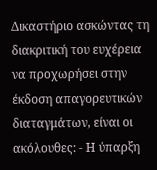Δικαστήριο ασκώντας τη διακριτική του ευχέρεια να προχωρήσει στην έκδοση απαγορευτικών διαταγμάτων, είναι οι ακόλουθες: - Η ύπαρξη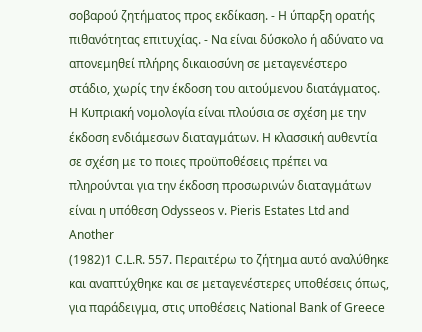σοβαρού ζητήματος προς εκδίκαση. - Η ύπαρξη ορατής πιθανότητας επιτυχίας. - Να είναι δύσκολο ή αδύνατο να απονεμηθεί πλήρης δικαιοσύνη σε μεταγενέστερο στάδιο, χωρίς την έκδοση του αιτούμενου διατάγματος. H Kυπριακή νομολογία είναι πλούσια σε σχέση με την έκδοση ενδιάμεσων διαταγμάτων. Η κλασσική αυθεντία σε σχέση με το ποιες προϋποθέσεις πρέπει να πληρούνται για την έκδοση προσωρινών διαταγμάτων είναι η υπόθεση Odysseos v. Pieris Estates Ltd and Another
(1982)1 C.L.R. 557. Περαιτέρω το ζήτημα αυτό αναλύθηκε και αναπτύχθηκε και σε μεταγενέστερες υποθέσεις όπως, για παράδειγμα, στις υποθέσεις National Bank of Greece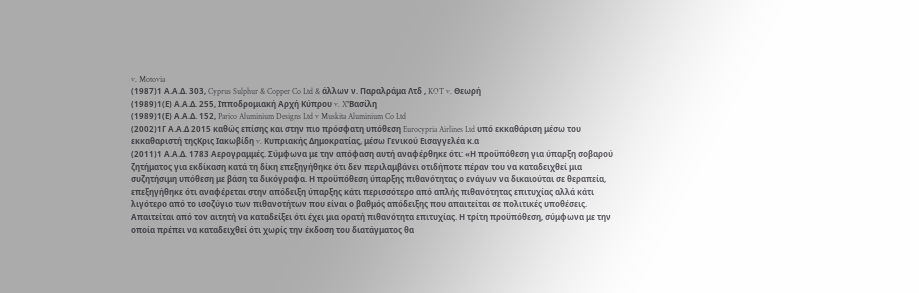v. Motovia
(1987)1 Α.Α.Δ. 303, Cyprus Sulphur & Copper Co Ltd & άλλων ν. Παραλράμα Λτδ , KOT v. Θεωρή
(1989)1(Ε) Α.Α.Δ. 255, Ιπποδρομιακή Αρχή Κύπρου v. X''Bασίλη
(1989)1(Ε) Α.Α.Δ. 152, Parico Aluminium Designs Ltd v Muskita Aluminium Co Ltd
(2002)1Γ Α.Α.Δ 2015 καθώς επίσης και στην πιο πρόσφατη υπόθεση Eurocypria Airlines Ltd υπό εκκαθάριση μέσω του εκκαθαριστή τηςΚρις Ιακωβίδη v. Κυπριακής Δημοκρατίας, μέσω Γενικού Εισαγγελέα κ.α
(2011)1 Α.Α.Δ. 1783 Αερογραμμές. Σύμφωνα με την απόφαση αυτή αναφέρθηκε ότι: «Η προϋπόθεση για ύπαρξη σοβαρού ζητήματος για εκδίκαση κατά τη δίκη επεξηγήθηκε ότι δεν περιλαμβάνει οτιδήποτε πέραν του να καταδειχθεί μια συζητήσιμη υπόθεση με βάση τα δικόγραφα. Η προϋπόθεση ύπαρξης πιθανότητας ο ενάγων να δικαιούται σε θεραπεία, επεξηγήθηκε ότι αναφέρεται στην απόδειξη ύπαρξης κάτι περισσότερο από απλής πιθανότητας επιτυχίας αλλά κάτι λιγότερο από το ισοζύγιο των πιθανοτήτων που είναι ο βαθμός απόδειξης που απαιτείται σε πολιτικές υποθέσεις. Απαιτείται από τον αιτητή να καταδείξει ότι έχει μια ορατή πιθανότητα επιτυχίας. Η τρίτη προϋπόθεση, σύμφωνα με την οποία πρέπει να καταδειχθεί ότι χωρίς την έκδοση του διατάγματος θα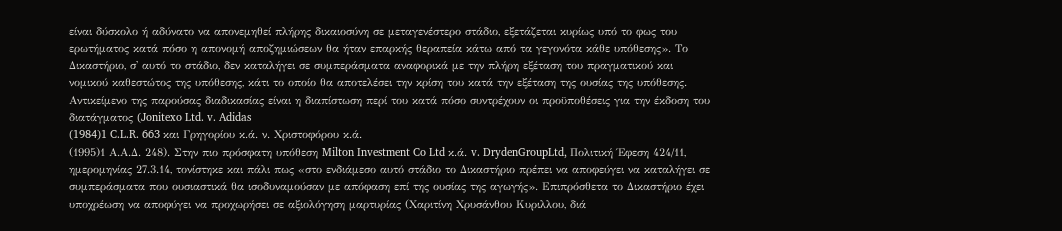είναι δύσκολο ή αδύνατο να απονεμηθεί πλήρης δικαιοσύνη σε μεταγενέστερο στάδιο, εξετάζεται κυρίως υπό το φως του ερωτήματος κατά πόσο η απονομή αποζημιώσεων θα ήταν επαρκής θεραπεία κάτω από τα γεγονότα κάθε υπόθεσης». Το Δικαστήριο, σ' αυτό το στάδιο, δεν καταλήγει σε συμπεράσματα αναφορικά με την πλήρη εξέταση του πραγματικού και νομικού καθεστώτος της υπόθεσης, κάτι το οποίο θα αποτελέσει την κρίση του κατά την εξέταση της ουσίας της υπόθεσης. Αντικείμενο της παρούσας διαδικασίας είναι η διαπίστωση περί του κατά πόσο συντρέχουν οι προϋποθέσεις για την έκδοση του διατάγματος (Jonitexo Ltd. v. Adidas
(1984)1 C.L.R. 663 και Γρηγορίου κ.ά. ν. Χριστοφόρου κ.ά.
(1995)1 Α.Α.Δ. 248). Στην πιο πρόσφατη υπόθεση Milton Investment Co Ltd κ.ά. v. DrydenGroupLtd, Πολιτική Έφεση 424/11, ημερομηνίας 27.3.14, τονίστηκε και πάλι πως «στο ενδιάμεσο αυτό στάδιο το Δικαστήριο πρέπει να αποφεύγει να καταλήγει σε συμπεράσματα που ουσιαστικά θα ισοδυναμούσαν με απόφαση επί της ουσίας της αγωγής». Επιπρόσθετα το Δικαστήριο έχει υποχρέωση να αποφύγει να προχωρήσει σε αξιολόγηση μαρτυρίας (Χαριτίνη Χρυσάνθου Κυριλλου, διά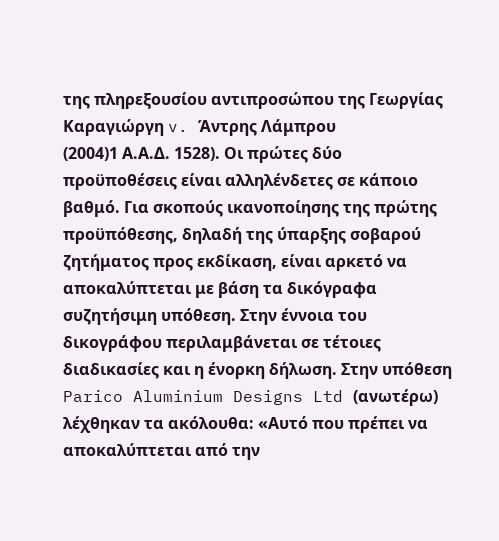της πληρεξουσίου αντιπροσώπου της Γεωργίας Καραγιώργη v. Άντρης Λάμπρου
(2004)1 Α.Α.Δ. 1528). Οι πρώτες δύο προϋποθέσεις είναι αλληλένδετες σε κάποιο βαθμό. Για σκοπούς ικανοποίησης της πρώτης προϋπόθεσης, δηλαδή της ύπαρξης σοβαρού ζητήματος προς εκδίκαση, είναι αρκετό να αποκαλύπτεται με βάση τα δικόγραφα συζητήσιμη υπόθεση. Στην έννοια του δικογράφου περιλαμβάνεται σε τέτοιες διαδικασίες και η ένορκη δήλωση. Στην υπόθεση Parico Aluminium Designs Ltd (ανωτέρω) λέχθηκαν τα ακόλουθα: «Αυτό που πρέπει να αποκαλύπτεται από την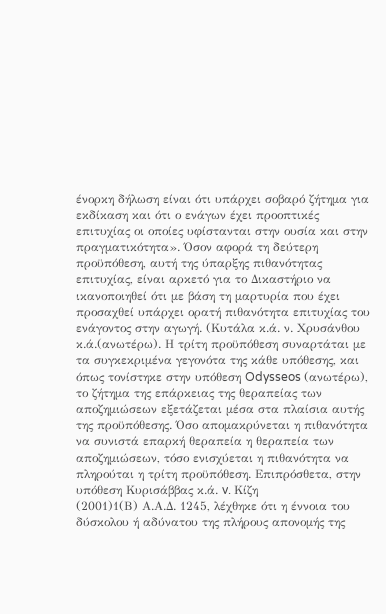ένορκη δήλωση είναι ότι υπάρχει σοβαρό ζήτημα για εκδίκαση και ότι ο ενάγων έχει προοπτικές επιτυχίας οι οποίες υφίστανται στην ουσία και στην πραγματικότητα». Όσον αφορά τη δεύτερη προϋπόθεση, αυτή της ύπαρξης πιθανότητας επιτυχίας, είναι αρκετό για το Δικαστήριο να ικανοποιηθεί ότι με βάση τη μαρτυρία που έχει προσαχθεί υπάρχει ορατή πιθανότητα επιτυχίας του ενάγοντος στην αγωγή. (Κυτάλα κ.ά. ν. Χρυσάνθου κ.ά.(ανωτέρω). Η τρίτη προϋπόθεση συναρτάται με τα συγκεκριμένα γεγονότα της κάθε υπόθεσης, και όπως τονίστηκε στην υπόθεση Odysseos (ανωτέρω), το ζήτημα της επάρκειας της θεραπείας των αποζημιώσεων εξετάζεται μέσα στα πλαίσια αυτής της προϋπόθεσης. Όσο απομακρύνεται η πιθανότητα να συνιστά επαρκή θεραπεία η θεραπεία των αποζημιώσεων, τόσο ενισχύεται η πιθανότητα να πληρούται η τρίτη προϋπόθεση. Επιπρόσθετα, στην υπόθεση Κυρισάββας κ.ά. v. Κίζη
(2001)1(Β) Α.Α.Δ. 1245, λέχθηκε ότι η έννοια του δύσκολου ή αδύνατου της πλήρους απονομής της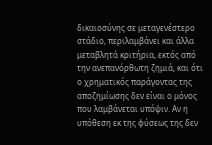δικαιοσύνης σε μεταγενέστερο στάδιο, περιλαμβάνει και άλλα μεταβλητά κριτήρια, εκτός από την ανεπανόρθωτη ζημιά, και ότι ο χρηματικός παράγοντας της αποζημίωσης δεν είναι ο μόνος που λαμβάνεται υπόψιν. Αν η υπόθεση εκ της φύσεως της δεν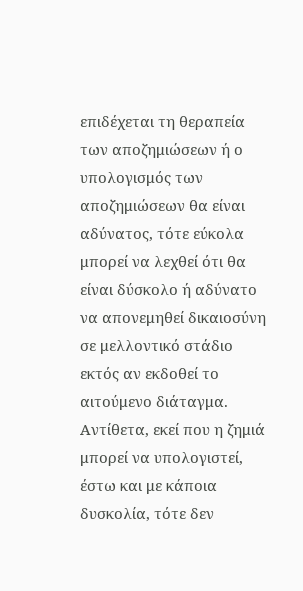επιδέχεται τη θεραπεία των αποζημιώσεων ή ο υπολογισμός των αποζημιώσεων θα είναι αδύνατος, τότε εύκολα μπορεί να λεχθεί ότι θα είναι δύσκολο ή αδύνατο να απονεμηθεί δικαιοσύνη σε μελλοντικό στάδιο εκτός αν εκδοθεί το αιτούμενο διάταγμα. Αντίθετα, εκεί που η ζημιά μπορεί να υπολογιστεί, έστω και με κάποια δυσκολία, τότε δεν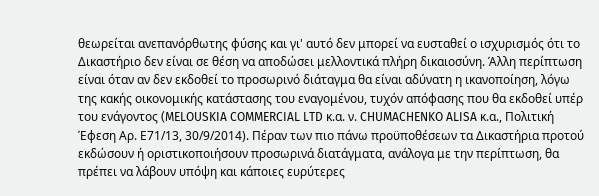θεωρείται ανεπανόρθωτης φύσης και γι' αυτό δεν μπορεί να ευσταθεί ο ισχυρισμός ότι το Δικαστήριο δεν είναι σε θέση να αποδώσει μελλοντικά πλήρη δικαιοσύνη. Άλλη περίπτωση είναι όταν αν δεν εκδοθεί το προσωρινό διάταγμα θα είναι αδύνατη η ικανοποίηση, λόγω της κακής οικονομικής κατάστασης του εναγομένου, τυχόν απόφασης που θα εκδοθεί υπέρ του ενάγοντος (MELOUSKIA COMMERCIAL LTD κ.α. ν. CHUMACHENKO ALISA κ.α., Πολιτική Έφεση Αρ. Ε71/13, 30/9/2014). Πέραν των πιο πάνω προϋποθέσεων τα Δικαστήρια προτού εκδώσουν ή οριστικοποιήσουν προσωρινά διατάγματα, ανάλογα με την περίπτωση, θα πρέπει να λάβουν υπόψη και κάποιες ευρύτερες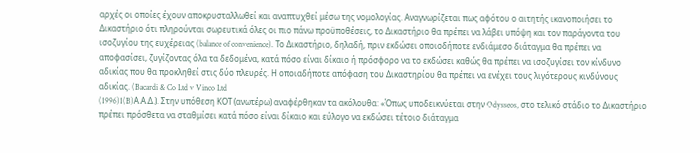αρχές οι οποίες έχουν αποκρυσταλλωθεί και αναπτυχθεί μέσω της νομολογίας. Αναγνωρίζεται πως αφότου ο αιτητής ικανοποιήσει το Δικαστήριο ότι πληρούνται σωρευτικά όλες οι πιο πάνω προϋποθέσεις, το Δικαστήριο θα πρέπει να λάβει υπόψη και τον παράγοντα του ισοζυγίου της ευχέρειας (balance of convenience). Το Δικαστήριο, δηλαδή, πριν εκδώσει οποιοδήποτε ενδιάμεσο διάταγμα θα πρέπει να αποφασίσει, ζυγίζοντας όλα τα δεδομένα, κατά πόσο είναι δίκαιο ή πρόσφορο να το εκδώσει καθώς θα πρέπει να ισοζυγίσει τον κίνδυνο αδικίας που θα προκληθεί στις δύο πλευρές. Η οποιαδήποτε απόφαση του Δικαστηρίου θα πρέπει να ενέχει τους λιγότερους κινδύνους αδικίας. (Bacardi & Co Ltd v Vinco Ltd
(1996)1(B)Α.Α.Δ.). Στην υπόθεση ΚΟΤ (ανωτέρω) αναφέρθηκαν τα ακόλουθα: «Όπως υποδεικνύεται στην Odysseos, στο τελικό στάδιο το Δικαστήριο πρέπει πρόσθετα να σταθμίσει κατά πόσο είναι δίκαιο και εύλογο να εκδώσει τέτοιο διάταγμα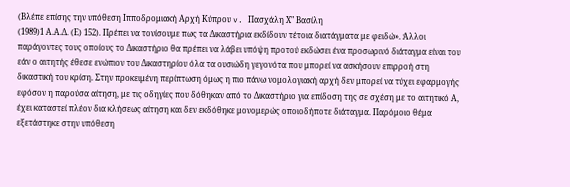(Βλέπε επίσης την υπόθεση Ιπποδρομιακή Αρχή Κύπρου v. Πασχάλη Χ" Bασίλη
(1989)1 Α.Α.Δ. (Ε) 152). Πρέπει να τονίσουμε πως τα Δικαστήρια εκδίδουν τέτοια διατάγματα με φειδώ». Άλλοι παράγοντες τους οποίους το Δικαστήριο θα πρέπει να λάβει υπόψη προτού εκδώσει ένα προσωρινό διάταγμα είναι του εάν ο αιτητής έθεσε ενώπιον του Δικαστηρίου όλα τα ουσιώδη γεγονότα που μπορεί να ασκήσουν επιρροή στη δικαστική του κρίση. Στην προκειμένη περίπτωση όμως η πιο πάνω νομολογιακή αρχή δεν μπορεί να τύχει εφαρμογής εφόσον η παρούσα αίτηση, με τις οδηγίες που δόθηκαν από το Δικαστήριο για επίδοση της σε σχέση με το αιτητικό Α, έχει καταστεί πλέον δια κλήσεως αίτηση και δεν εκδόθηκε μονομερώς οποιοδήποτε διάταγμα. Παρόμοιο θέμα εξετάστηκε στην υπόθεση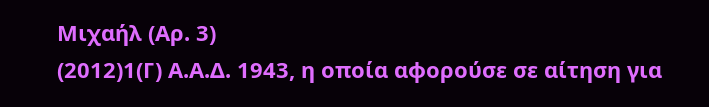Μιχαήλ (Αρ. 3)
(2012)1(Γ) Α.Α.Δ. 1943, η οποία αφορούσε σε αίτηση για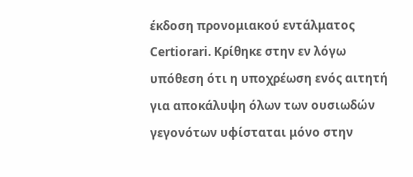έκδοση προνομιακού εντάλματος Certiorari. Κρίθηκε στην εν λόγω υπόθεση ότι η υποχρέωση ενός αιτητή για αποκάλυψη όλων των ουσιωδών γεγονότων υφίσταται μόνο στην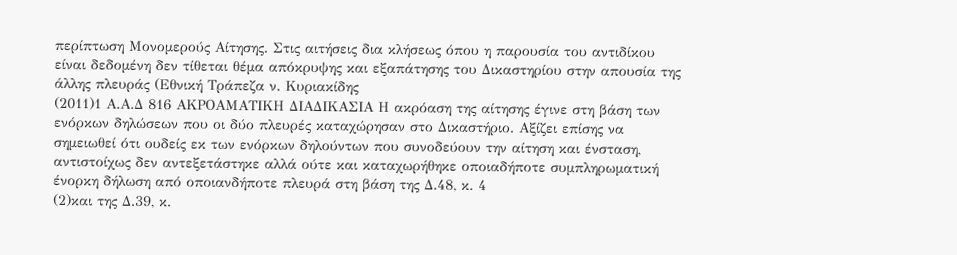περίπτωση Μονομερούς Αίτησης. Στις αιτήσεις δια κλήσεως όπου η παρουσία του αντιδίκου είναι δεδομένη δεν τίθεται θέμα απόκρυψης και εξαπάτησης του Δικαστηρίου στην απουσία της άλλης πλευράς (Εθνική Τράπεζα ν. Κυριακίδης
(2011)1 Α.Α.Δ 816 ΑΚΡΟΑΜΑΤΙΚΗ ΔΙΑΔΙΚΑΣΙΑ Η ακρόαση της αίτησης έγινε στη βάση των ενόρκων δηλώσεων που οι δύο πλευρές καταχώρησαν στο Δικαστήριο. Αξίζει επίσης να σημειωθεί ότι ουδείς εκ των ενόρκων δηλούντων που συνοδεύουν την αίτηση και ένσταση, αντιστοίχως δεν αντεξετάστηκε αλλά ούτε και καταχωρήθηκε οποιαδήποτε συμπληρωματική ένορκη δήλωση από οποιανδήποτε πλευρά στη βάση της Δ.48, κ. 4
(2)και της Δ.39, κ.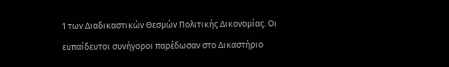1 των Διαδικαστικών Θεσμών Πολιτικής Δικονομίας. Οι ευπαίδευτοι συνήγοροι παρέδωσαν στο Δικαστήριο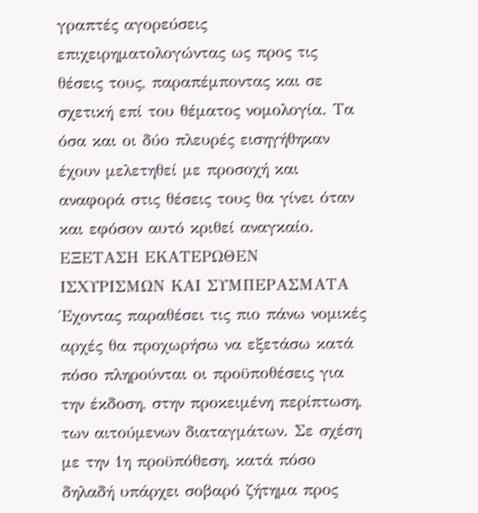γραπτές αγορεύσεις επιχειρηματολογώντας ως προς τις θέσεις τους, παραπέμποντας και σε σχετική επί του θέματος νομολογία. Τα όσα και οι δύο πλευρές εισηγήθηκαν έχουν μελετηθεί με προσοχή και αναφορά στις θέσεις τους θα γίνει όταν και εφόσον αυτό κριθεί αναγκαίο. ΕΞΕΤΑΣΗ ΕΚΑΤΕΡΩΘΕΝ ΙΣΧΥΡΙΣΜΩΝ ΚΑΙ ΣΥΜΠΕΡΑΣΜΑΤΑ Έχοντας παραθέσει τις πιο πάνω νομικές αρχές θα προχωρήσω να εξετάσω κατά πόσο πληρούνται οι προϋποθέσεις για την έκδοση, στην προκειμένη περίπτωση, των αιτούμενων διαταγμάτων. Σε σχέση με την 1η προϋπόθεση, κατά πόσο δηλαδή υπάρχει σοβαρό ζήτημα προς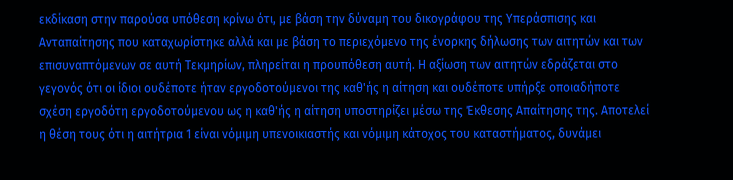εκδίκαση στην παρούσα υπόθεση κρίνω ότι, με βάση την δύναμη του δικογράφου της Υπεράσπισης και Ανταπαίτησης που καταχωρίστηκε αλλά και με βάση το περιεχόμενο της ένορκης δήλωσης των αιτητών και των επισυναπτόμενων σε αυτή Τεκμηρίων, πληρείται η προυπόθεση αυτή. Η αξίωση των αιτητών εδράζεται στο γεγονός ότι οι ίδιοι ουδέποτε ήταν εργοδοτούμενοι της καθ'ής η αίτηση και ουδέποτε υπήρξε οποιαδήποτε σχέση εργοδότη εργοδοτούμενου ως η καθ'ής η αίτηση υποστηρίζει μέσω της Έκθεσης Απαίτησης της. Αποτελεί η θέση τους ότι η αιτήτρια 1 είναι νόμιμη υπενοικιαστής και νόμιμη κάτοχος του καταστήματος, δυνάμει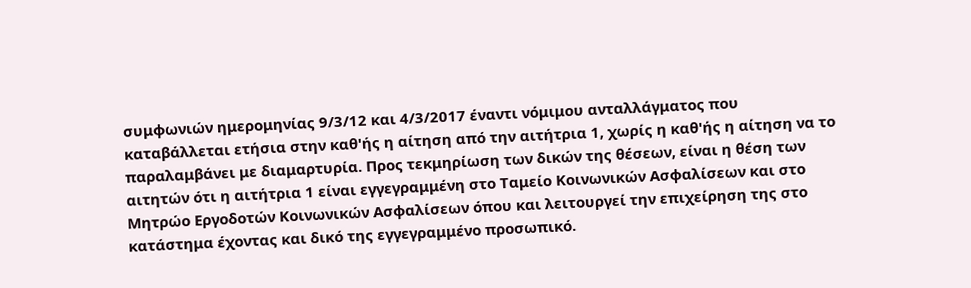συμφωνιών ημερομηνίας 9/3/12 και 4/3/2017 έναντι νόμιμου ανταλλάγματος που καταβάλλεται ετήσια στην καθ'ής η αίτηση από την αιτήτρια 1, χωρίς η καθ'ής η αίτηση να το παραλαμβάνει με διαμαρτυρία. Προς τεκμηρίωση των δικών της θέσεων, είναι η θέση των αιτητών ότι η αιτήτρια 1 είναι εγγεγραμμένη στο Ταμείο Κοινωνικών Ασφαλίσεων και στο Μητρώο Εργοδοτών Κοινωνικών Ασφαλίσεων όπου και λειτουργεί την επιχείρηση της στο κατάστημα έχοντας και δικό της εγγεγραμμένο προσωπικό.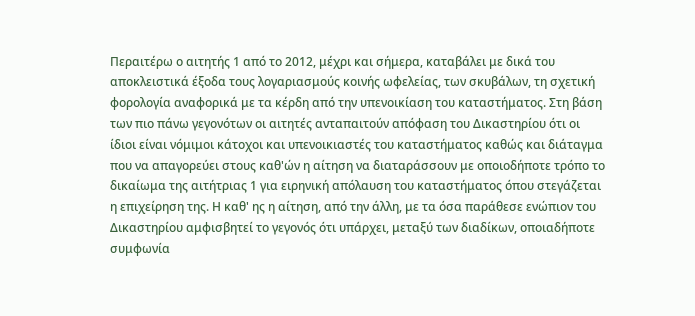Περαιτέρω ο αιτητής 1 από το 2012, μέχρι και σήμερα, καταβάλει με δικά του αποκλειστικά έξοδα τους λογαριασμούς κοινής ωφελείας, των σκυβάλων, τη σχετική φορολογία αναφορικά με τα κέρδη από την υπενοικίαση του καταστήματος. Στη βάση των πιο πάνω γεγονότων οι αιτητές ανταπαιτούν απόφαση του Δικαστηρίου ότι οι ίδιοι είναι νόμιμοι κάτοχοι και υπενοικιαστές του καταστήματος καθώς και διάταγμα που να απαγορεύει στους καθ'ών η αίτηση να διαταράσσουν με οποιοδήποτε τρόπο το δικαίωμα της αιτήτριας 1 για ειρηνική απόλαυση του καταστήματος όπου στεγάζεται η επιχείρηση της. Η καθ' ης η αίτηση, από την άλλη, με τα όσα παράθεσε ενώπιον του Δικαστηρίου αμφισβητεί το γεγονός ότι υπάρχει, μεταξύ των διαδίκων, οποιαδήποτε συμφωνία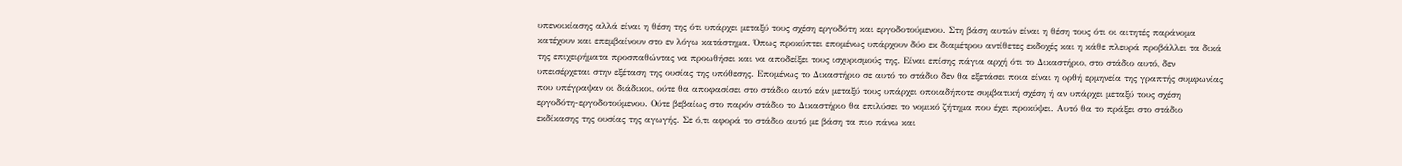υπενοικίασης αλλά είναι η θέση της ότι υπάρχει μεταξύ τους σχέση εργοδότη και εργοδοτούμενου. Στη βάση αυτών είναι η θέση τους ότι οι αιτητές παράνομα κατέχουν και επεμβαίνουν στο εν λόγω κατάστημα. Όπως προκύπτει επομένως υπάρχουν δύο εκ διαμέτρου αντίθετες εκδοχές και η κάθε πλευρά προβάλλει τα δικά της επιχειρήματα προσπαθώντας να προωθήσει και να αποδείξει τους ισχυρισμούς της. Είναι επίσης πάγια αρχή ότι το Δικαστήριο, στο στάδιο αυτό, δεν υπεισέρχεται στην εξέταση της ουσίας της υπόθεσης. Επομένως το Δικαστήριο σε αυτό το στάδιο δεν θα εξετάσει ποια είναι η ορθή ερμηνεία της γραπτής συμφωνίας που υπέγραψαν οι διάδικοι, ούτε θα αποφασίσει στο στάδιο αυτό εάν μεταξύ τους υπάρχει οποιαδήποτε συμβατική σχέση ή αν υπάρχει μεταξύ τους σχέση εργοδότη-εργοδοτούμενου. Ούτε βεβαίως στο παρόν στάδιο το Δικαστήριο θα επιλύσει το νομικό ζήτημα που έχει προκύψει. Αυτό θα το πράξει στο στάδιο εκδίκασης της ουσίας της αγωγής. Σε ό,τι αφορά το στάδιο αυτό με βάση τα πιο πάνω και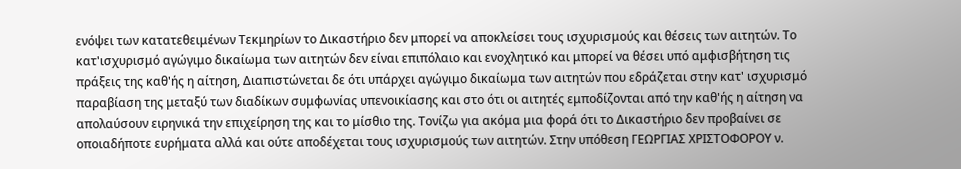ενόψει των κατατεθειμένων Τεκμηρίων το Δικαστήριο δεν μπορεί να αποκλείσει τους ισχυρισμούς και θέσεις των αιτητών. Το κατ'ισχυρισμό αγώγιμο δικαίωμα των αιτητών δεν είναι επιπόλαιο και ενοχλητικό και μπορεί να θέσει υπό αμφισβήτηση τις πράξεις της καθ'ής η αίτηση, Διαπιστώνεται δε ότι υπάρχει αγώγιμο δικαίωμα των αιτητών που εδράζεται στην κατ' ισχυρισμό παραβίαση της μεταξύ των διαδίκων συμφωνίας υπενοικίασης και στο ότι οι αιτητές εμποδίζονται από την καθ'ής η αίτηση να απολαύσουν ειρηνικά την επιχείρηση της και το μίσθιο της. Τονίζω για ακόμα μια φορά ότι το Δικαστήριο δεν προβαίνει σε οποιαδήποτε ευρήματα αλλά και ούτε αποδέχεται τους ισχυρισμούς των αιτητών. Στην υπόθεση ΓΕΩΡΓΙΑΣ ΧΡΙΣΤΟΦΟΡΟΥ ν.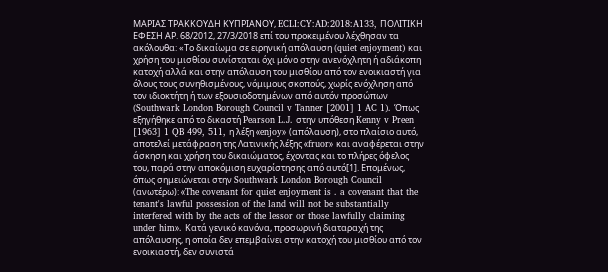ΜΑΡΙΑΣ ΤΡΑΚΚΟΥΔΗ ΚΥΠΡΙΑΝΟΥ, ECLI:CY:AD:2018:A133, ΠΟΛΙΤΙΚΗ ΕΦΕΣΗ ΑΡ. 68/2012, 27/3/2018 επί του προκειμένου λέχθησαν τα ακόλουθα: «Το δικαίωμα σε ειρηνική απόλαυση (quiet enjoyment) και χρήση του μισθίου συνίσταται όχι μόνο στην ανενόχλητη ή αδιάκοπη κατοχή αλλά και στην απόλαυση του μισθίου από τον ενοικιαστή για όλους τους συνηθισμένους, νόμιμους σκοπούς, χωρίς ενόχληση από τον ιδιοκτήτη ή των εξουσιοδοτημένων από αυτόν προσώπων (Southwark London Borough Council v Tanner [2001] 1 AC 1). Όπως εξηγήθηκε από το δικαστή Pearson L.J. στην υπόθεση Kenny v Preen [1963] 1 QB 499, 511, η λέξη «enjoy» (απόλαυση), στο πλαίσιο αυτό, αποτελεί μετάφραση της Λατινικής λέξης «fruor» και αναφέρεται στην άσκηση και χρήση του δικαιώματος, έχοντας και το πλήρες όφελος του, παρά στην αποκόμιση ευχαρίστησης από αυτό[1]. Επομένως, όπως σημειώνεται στην Southwark London Borough Council (ανωτέρω): «The covenant for quiet enjoyment is . a covenant that the tenant's lawful possession of the land will not be substantially interfered with by the acts of the lessor or those lawfully claiming under him». Κατά γενικό κανόνα, προσωρινή διαταραχή της απόλαυσης, η οποία δεν επεμβαίνει στην κατοχή του μισθίου από τον ενοικιαστή, δεν συνιστά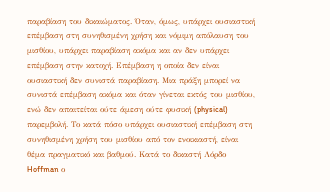παραβίαση του δικαιώματος. Όταν, όμως, υπάρχει ουσιαστική επέμβαση στη συνηθισμένη χρήση και νόμιμη απόλαυση του μισθίου, υπάρχει παραβίαση ακόμα και αν δεν υπάρχει επέμβαση στην κατοχή. Επέμβαση η οποία δεν είναι ουσιαστική δεν συνιστά παραβίαση. Μια πράξη μπορεί να συνιστά επέμβαση ακόμα και όταν γίνεται εκτός του μισθίου, ενώ δεν απαιτείται ούτε άμεση ούτε φυσική (physical) παρεμβολή. Το κατά πόσο υπάρχει ουσιαστική επέμβαση στη συνηθισμένη χρήση του μισθίου από τον ενοικιαστή, είναι θέμα πραγματικό και βαθμού. Κατά το δικαστή Λόρδο Hoffman ο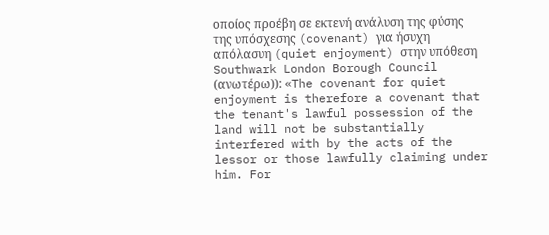οποίος προέβη σε εκτενή ανάλυση της φύσης της υπόσχεσης (covenant) για ήσυχη απόλασυη (quiet enjoyment) στην υπόθεση Southwark London Borough Council (ανωτέρω)): «The covenant for quiet enjoyment is therefore a covenant that the tenant's lawful possession of the land will not be substantially interfered with by the acts of the lessor or those lawfully claiming under him. For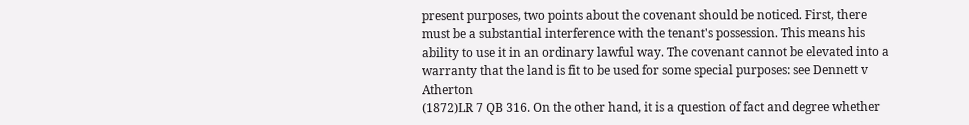present purposes, two points about the covenant should be noticed. First, there must be a substantial interference with the tenant's possession. This means his ability to use it in an ordinary lawful way. The covenant cannot be elevated into a warranty that the land is fit to be used for some special purposes: see Dennett v Atherton
(1872)LR 7 QB 316. On the other hand, it is a question of fact and degree whether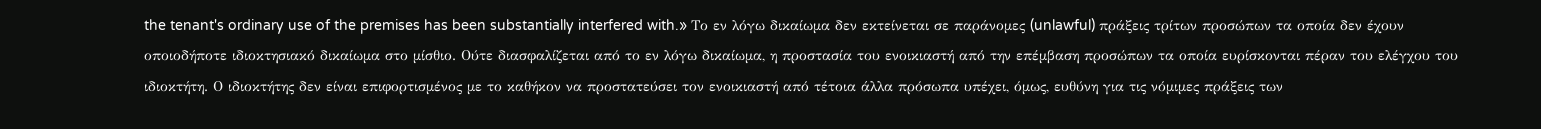the tenant's ordinary use of the premises has been substantially interfered with.» Το εν λόγω δικαίωμα δεν εκτείνεται σε παράνομες (unlawful) πράξεις τρίτων προσώπων τα οποία δεν έχουν οποιοδήποτε ιδιοκτησιακό δικαίωμα στο μίσθιο. Ούτε διασφαλίζεται από το εν λόγω δικαίωμα, η προστασία του ενοικιαστή από την επέμβαση προσώπων τα οποία ευρίσκονται πέραν του ελέγχου του ιδιοκτήτη. Ο ιδιοκτήτης δεν είναι επιφορτισμένος με το καθήκον να προστατεύσει τον ενοικιαστή από τέτοια άλλα πρόσωπα υπέχει, όμως, ευθύνη για τις νόμιμες πράξεις των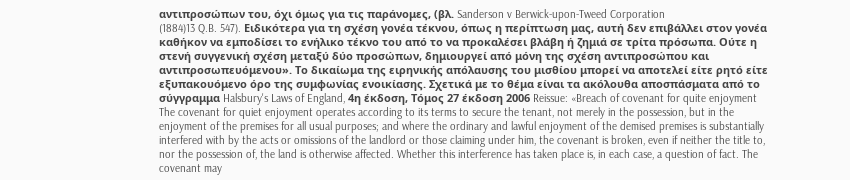αντιπροσώπων του, όχι όμως για τις παράνομες, (βλ. Sanderson v Berwick-upon-Tweed Corporation
(1884)13 Q.B. 547). Ειδικότερα για τη σχέση γονέα τέκνου, όπως η περίπτωση μας, αυτή δεν επιβάλλει στον γονέα καθήκον να εμποδίσει το ενήλικο τέκνο του από το να προκαλέσει βλάβη ή ζημιά σε τρίτα πρόσωπα. Ούτε η στενή συγγενική σχέση μεταξύ δύο προσώπων, δημιουργεί από μόνη της σχέση αντιπροσώπου και αντιπροσωπευόμενου». Το δικαίωμα της ειρηνικής απόλαυσης του μισθίου μπορεί να αποτελεί είτε ρητό είτε εξυπακουόμενο όρο της συμφωνίας ενοικίασης. Σχετικά με το θέμα είναι τα ακόλουθα αποσπάσματα από το σύγγραμμα Halsbury's Laws of England, 4η έκδοση, Τόμος 27 έκδοση 2006 Reissue: «Breach of covenant for quite enjoyment The covenant for quiet enjoyment operates according to its terms to secure the tenant, not merely in the possession, but in the enjoyment of the premises for all usual purposes; and where the ordinary and lawful enjoyment of the demised premises is substantially interfered with by the acts or omissions of the landlord or those claiming under him, the covenant is broken, even if neither the title to, nor the possession of, the land is otherwise affected. Whether this interference has taken place is, in each case, a question of fact. The covenant may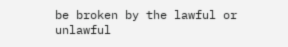be broken by the lawful or unlawful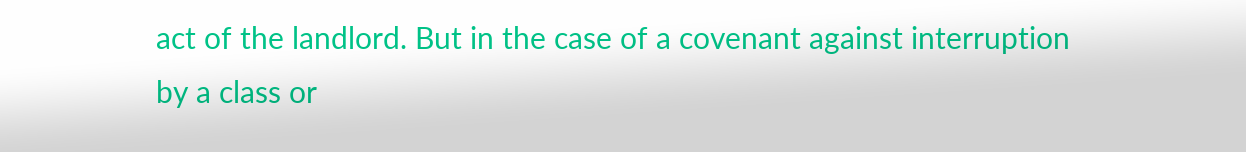act of the landlord. But in the case of a covenant against interruption by a class or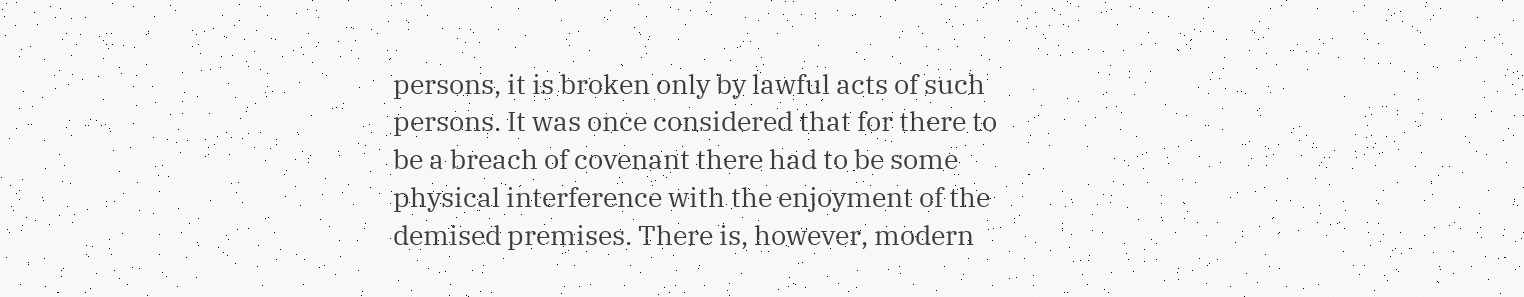persons, it is broken only by lawful acts of such persons. It was once considered that for there to be a breach of covenant there had to be some physical interference with the enjoyment of the demised premises. There is, however, modern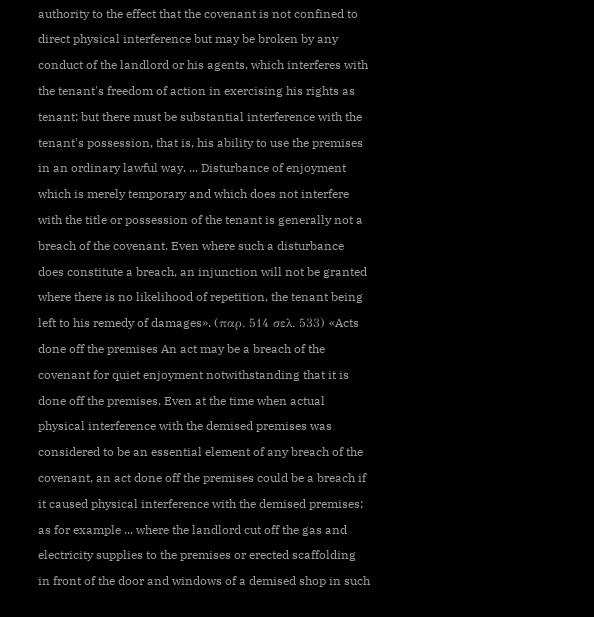authority to the effect that the covenant is not confined to direct physical interference but may be broken by any conduct of the landlord or his agents, which interferes with the tenant's freedom of action in exercising his rights as tenant; but there must be substantial interference with the tenant's possession, that is, his ability to use the premises in an ordinary lawful way. ... Disturbance of enjoyment which is merely temporary and which does not interfere with the title or possession of the tenant is generally not a breach of the covenant. Even where such a disturbance does constitute a breach, an injunction will not be granted where there is no likelihood of repetition, the tenant being left to his remedy of damages». (παρ. 514 σελ. 533) «Acts done off the premises An act may be a breach of the covenant for quiet enjoyment notwithstanding that it is done off the premises. Even at the time when actual physical interference with the demised premises was considered to be an essential element of any breach of the covenant, an act done off the premises could be a breach if it caused physical interference with the demised premises; as for example ... where the landlord cut off the gas and electricity supplies to the premises or erected scaffolding in front of the door and windows of a demised shop in such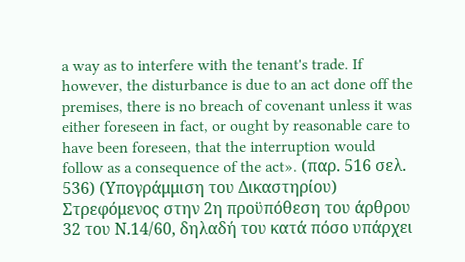a way as to interfere with the tenant's trade. If however, the disturbance is due to an act done off the premises, there is no breach of covenant unless it was either foreseen in fact, or ought by reasonable care to have been foreseen, that the interruption would follow as a consequence of the act». (παρ. 516 σελ. 536) (Υπογράμμιση του Δικαστηρίου) Στρεφόμενος στην 2η προϋπόθεση του άρθρου 32 του Ν.14/60, δηλαδή του κατά πόσο υπάρχει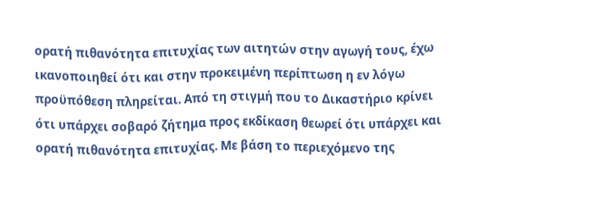ορατή πιθανότητα επιτυχίας των αιτητών στην αγωγή τους, έχω ικανοποιηθεί ότι και στην προκειμένη περίπτωση η εν λόγω προϋπόθεση πληρείται. Από τη στιγμή που το Δικαστήριο κρίνει ότι υπάρχει σοβαρό ζήτημα προς εκδίκαση θεωρεί ότι υπάρχει και ορατή πιθανότητα επιτυχίας. Με βάση το περιεχόμενο της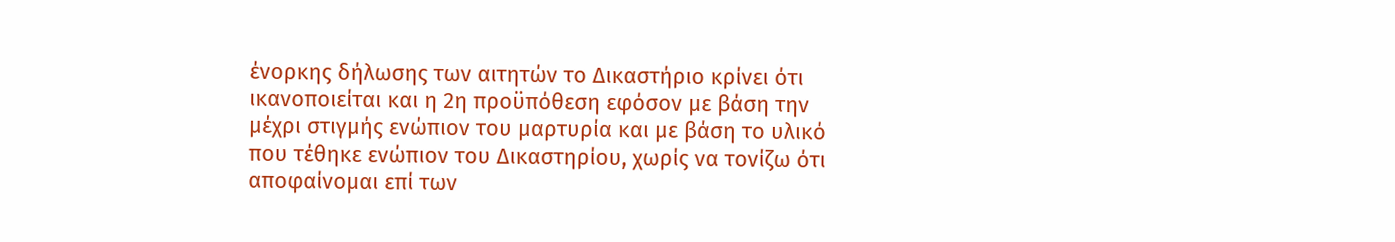ένορκης δήλωσης των αιτητών το Δικαστήριο κρίνει ότι ικανοποιείται και η 2η προϋπόθεση εφόσον με βάση την μέχρι στιγμής ενώπιον του μαρτυρία και με βάση το υλικό που τέθηκε ενώπιον του Δικαστηρίου, χωρίς να τονίζω ότι αποφαίνομαι επί των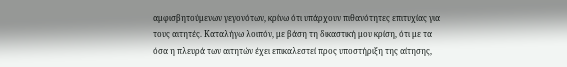αμφισβητούμενων γεγονότων, κρίνω ότι υπάρχουν πιθανότητες επιτυχίας για τους αιτητές. Καταλήγω λοιπόν, με βάση τη δικαστική μου κρίση, ότι με τα όσα η πλευρά των αιτητών έχει επικαλεστεί προς υποστήριξη της αίτησης,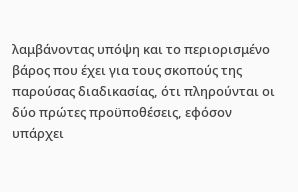λαμβάνοντας υπόψη και το περιορισμένο βάρος που έχει για τους σκοπούς της παρούσας διαδικασίας, ότι πληρούνται οι δύο πρώτες προϋποθέσεις, εφόσον υπάρχει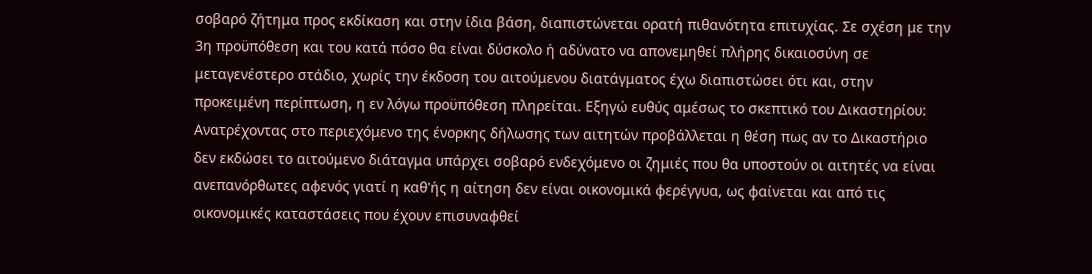σοβαρό ζήτημα προς εκδίκαση και στην ίδια βάση, διαπιστώνεται ορατή πιθανότητα επιτυχίας. Σε σχέση με την 3η προϋπόθεση και του κατά πόσο θα είναι δύσκολο ή αδύνατο να απονεμηθεί πλήρης δικαιοσύνη σε μεταγενέστερο στάδιο, χωρίς την έκδοση του αιτούμενου διατάγματος έχω διαπιστώσει ότι και, στην προκειμένη περίπτωση, η εν λόγω προϋπόθεση πληρείται. Εξηγώ ευθύς αμέσως το σκεπτικό του Δικαστηρίου: Ανατρέχοντας στο περιεχόμενο της ένορκης δήλωσης των αιτητών προβάλλεται η θέση πως αν το Δικαστήριο δεν εκδώσει το αιτούμενο διάταγμα υπάρχει σοβαρό ενδεχόμενο οι ζημιές που θα υποστούν οι αιτητές να είναι ανεπανόρθωτες αφενός γιατί η καθ'ής η αίτηση δεν είναι οικονομικά φερέγγυα, ως φαίνεται και από τις οικονομικές καταστάσεις που έχουν επισυναφθεί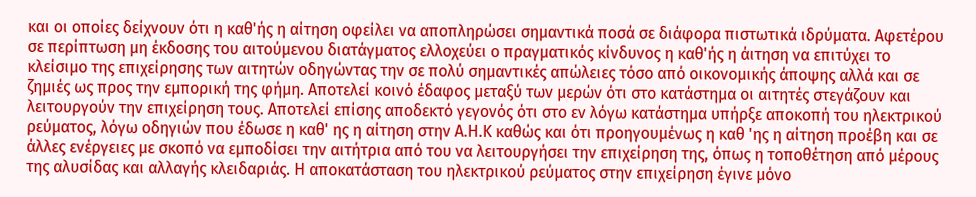και οι οποίες δείχνουν ότι η καθ'ής η αίτηση οφείλει να αποπληρώσει σημαντικά ποσά σε διάφορα πιστωτικά ιδρύματα. Αφετέρου σε περίπτωση μη έκδοσης του αιτούμενου διατάγματος ελλοχεύει ο πραγματικός κίνδυνος η καθ'ής η άιτηση να επιτύχει το κλείσιμο της επιχείρησης των αιτητών οδηγώντας την σε πολύ σημαντικές απώλειες τόσο από οικονομικής άποψης αλλά και σε ζημιές ως προς την εμπορική της φήμη. Αποτελεί κοινό έδαφος μεταξύ των μερών ότι στο κατάστημα οι αιτητές στεγάζουν και λειτουργούν την επιχείρηση τους. Αποτελεί επίσης αποδεκτό γεγονός ότι στο εν λόγω κατάστημα υπήρξε αποκοπή του ηλεκτρικού ρεύματος, λόγω οδηγιών που έδωσε η καθ' ης η αίτηση στην Α.Η.Κ καθώς και ότι προηγουμένως η καθ 'ης η αίτηση προέβη και σε άλλες ενέργειες με σκοπό να εμποδίσει την αιτήτρια από του να λειτουργήσει την επιχείρηση της, όπως η τοποθέτηση από μέρους της αλυσίδας και αλλαγής κλειδαριάς. Η αποκατάσταση του ηλεκτρικού ρεύματος στην επιχείρηση έγινε μόνο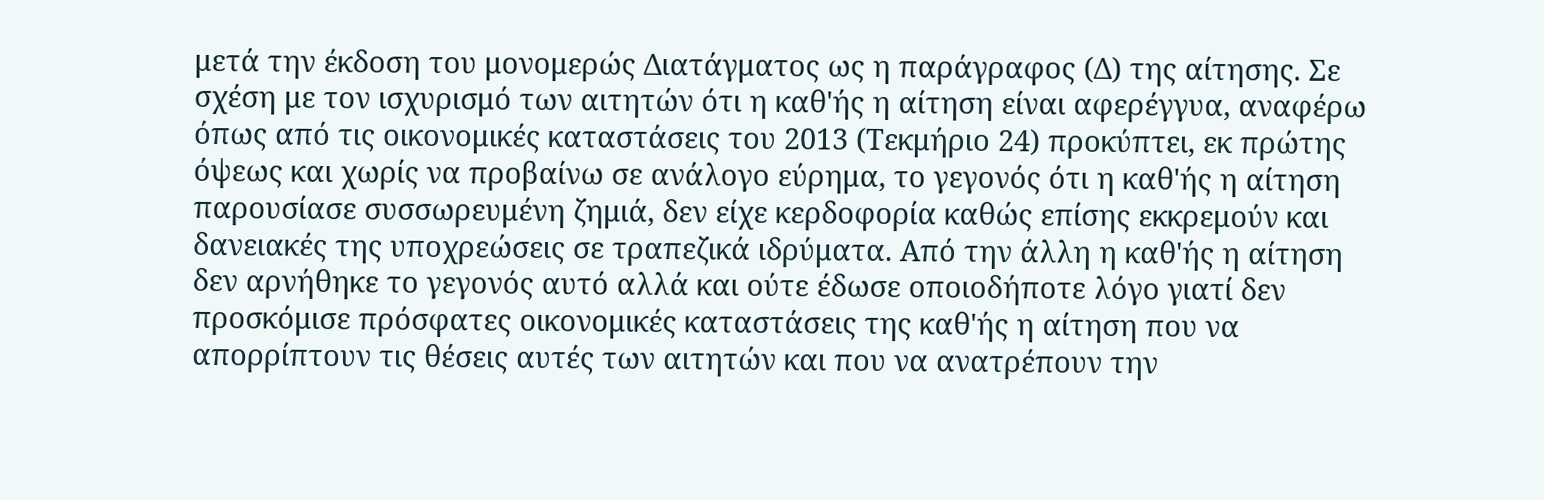μετά την έκδοση του μονομερώς Διατάγματος ως η παράγραφος (Δ) της αίτησης. Σε σχέση με τον ισχυρισμό των αιτητών ότι η καθ'ής η αίτηση είναι αφερέγγυα, αναφέρω όπως από τις οικονομικές καταστάσεις του 2013 (Τεκμήριο 24) προκύπτει, εκ πρώτης όψεως και χωρίς να προβαίνω σε ανάλογο εύρημα, το γεγονός ότι η καθ'ής η αίτηση παρουσίασε συσσωρευμένη ζημιά, δεν είχε κερδοφορία καθώς επίσης εκκρεμούν και δανειακές της υποχρεώσεις σε τραπεζικά ιδρύματα. Από την άλλη η καθ'ής η αίτηση δεν αρνήθηκε το γεγονός αυτό αλλά και ούτε έδωσε οποιοδήποτε λόγο γιατί δεν προσκόμισε πρόσφατες οικονομικές καταστάσεις της καθ'ής η αίτηση που να απορρίπτουν τις θέσεις αυτές των αιτητών και που να ανατρέπουν την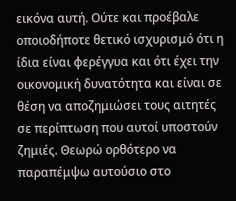εικόνα αυτή. Ούτε και προέβαλε οποιοδήποτε θετικό ισχυρισμό ότι η ίδια είναι φερέγγυα και ότι έχει την οικονομική δυνατότητα και είναι σε θέση να αποζημιώσει τους αιτητές σε περίπτωση που αυτοί υποστούν ζημιές. Θεωρώ ορθότερο να παραπέμψω αυτούσιο στο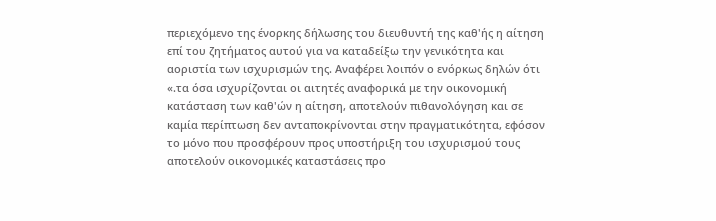περιεχόμενο της ένορκης δήλωσης του διευθυντή της καθ'ής η αίτηση επί του ζητήματος αυτού για να καταδείξω την γενικότητα και αοριστία των ισχυρισμών της. Αναφέρει λοιπόν ο ενόρκως δηλών ότι «.τα όσα ισχυρίζονται οι αιτητές αναφορικά με την οικονομική κατάσταση των καθ'ών η αίτηση, αποτελούν πιθανολόγηση και σε καμία περίπτωση δεν ανταποκρίνονται στην πραγματικότητα, εφόσον το μόνο που προσφέρουν προς υποστήριξη του ισχυρισμού τους αποτελούν οικονομικές καταστάσεις προ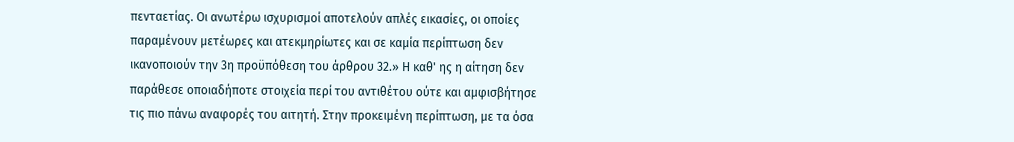πενταετίας. Οι ανωτέρω ισχυρισμοί αποτελούν απλές εικασίες, οι οποίες παραμένουν μετέωρες και ατεκμηρίωτες και σε καμία περίπτωση δεν ικανοποιούν την 3η προϋπόθεση του άρθρου 32.» Η καθ' ης η αίτηση δεν παράθεσε οποιαδήποτε στοιχεία περί του αντιθέτου ούτε και αμφισβήτησε τις πιο πάνω αναφορές του αιτητή. Στην προκειμένη περίπτωση, με τα όσα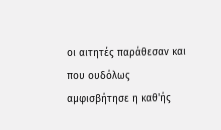οι αιτητές παράθεσαν και που ουδόλως αμφισβήτησε η καθ'ής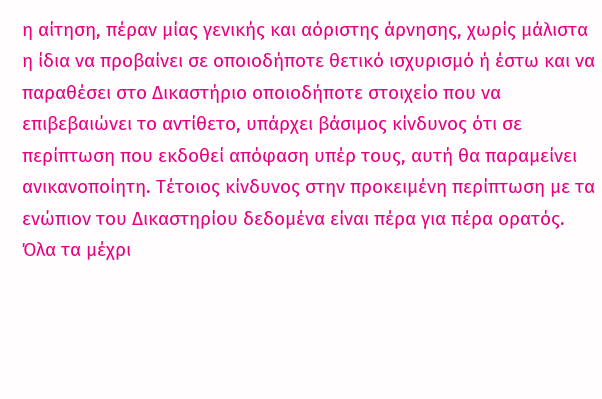η αίτηση, πέραν μίας γενικής και αόριστης άρνησης, χωρίς μάλιστα η ίδια να προβαίνει σε οποιοδήποτε θετικό ισχυρισμό ή έστω και να παραθέσει στο Δικαστήριο οποιοδήποτε στοιχείο που να επιβεβαιώνει το αντίθετο, υπάρχει βάσιμος κίνδυνος ότι σε περίπτωση που εκδοθεί απόφαση υπέρ τους, αυτή θα παραμείνει ανικανοποίητη. Τέτοιος κίνδυνος στην προκειμένη περίπτωση με τα ενώπιον του Δικαστηρίου δεδομένα είναι πέρα για πέρα ορατός. Όλα τα μέχρι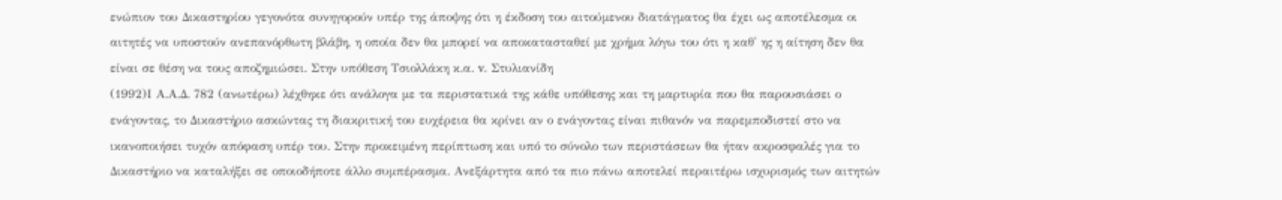ενώπιον του Δικαστηρίου γεγονότα συνηγορούν υπέρ της άποψης ότι η έκδοση του αιτούμενου διατάγματος θα έχει ως αποτέλεσμα οι αιτητές να υποστούν ανεπανόρθωτη βλάβη, η οποία δεν θα μπορεί να αποκατασταθεί με χρήμα λόγω του ότι η καθ' ης η αίτηση δεν θα είναι σε θέση να τους αποζημιώσει. Στην υπόθεση Τσιολλάκη κ.α. v. Στυλιανίδη
(1992)Ι Α.Α.Δ. 782 (ανωτέρω) λέχθηκε ότι ανάλογα με τα περιστατικά της κάθε υπόθεσης και τη μαρτυρία που θα παρουσιάσει ο ενάγοντας, το Δικαστήριο ασκώντας τη διακριτική του ευχέρεια θα κρίνει αν ο ενάγοντας είναι πιθανόν να παρεμποδιστεί στο να ικανοποιήσει τυχόν απόφαση υπέρ του. Στην προκειμένη περίπτωση και υπό το σύνολο των περιστάσεων θα ήταν ακροσφαλές για το Δικαστήριο να καταλήξει σε οποιοδήποτε άλλο συμπέρασμα. Ανεξάρτητα από τα πιο πάνω αποτελεί περαιτέρω ισχυρισμός των αιτητών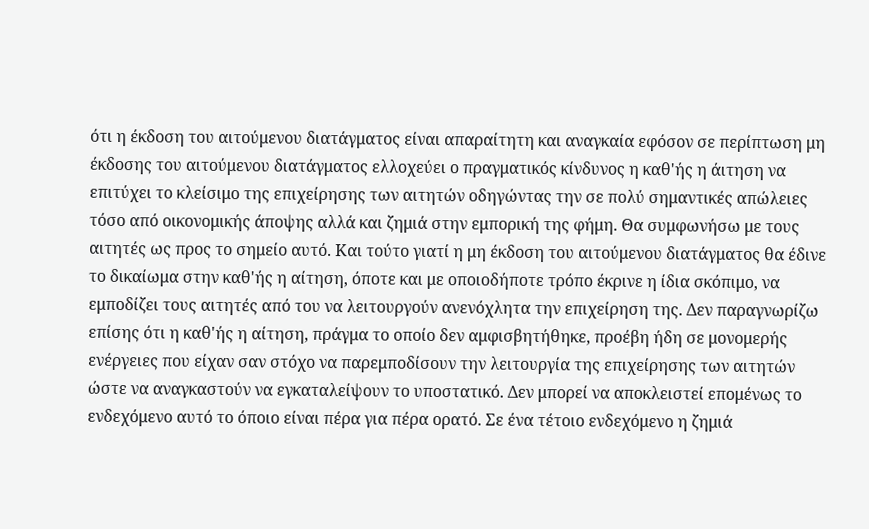ότι η έκδοση του αιτούμενου διατάγματος είναι απαραίτητη και αναγκαία εφόσον σε περίπτωση μη έκδοσης του αιτούμενου διατάγματος ελλοχεύει ο πραγματικός κίνδυνος η καθ'ής η άιτηση να επιτύχει το κλείσιμο της επιχείρησης των αιτητών οδηγώντας την σε πολύ σημαντικές απώλειες τόσο από οικονομικής άποψης αλλά και ζημιά στην εμπορική της φήμη. Θα συμφωνήσω με τους αιτητές ως προς το σημείο αυτό. Και τούτο γιατί η μη έκδοση του αιτούμενου διατάγματος θα έδινε το δικαίωμα στην καθ'ής η αίτηση, όποτε και με οποιοδήποτε τρόπο έκρινε η ίδια σκόπιμο, να εμποδίζει τους αιτητές από του να λειτουργούν ανενόχλητα την επιχείρηση της. Δεν παραγνωρίζω επίσης ότι η καθ'ής η αίτηση, πράγμα το οποίο δεν αμφισβητήθηκε, προέβη ήδη σε μονομερής ενέργειες που είχαν σαν στόχο να παρεμποδίσουν την λειτουργία της επιχείρησης των αιτητών ώστε να αναγκαστούν να εγκαταλείψουν το υποστατικό. Δεν μπορεί να αποκλειστεί επομένως το ενδεχόμενο αυτό το όποιο είναι πέρα για πέρα ορατό. Σε ένα τέτοιο ενδεχόμενο η ζημιά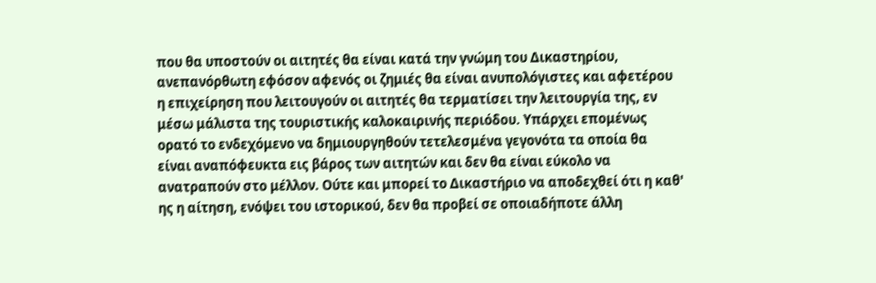που θα υποστούν οι αιτητές θα είναι κατά την γνώμη του Δικαστηρίου, ανεπανόρθωτη εφόσον αφενός οι ζημιές θα είναι ανυπολόγιστες και αφετέρου η επιχείρηση που λειτουγούν οι αιτητές θα τερματίσει την λειτουργία της, εν μέσω μάλιστα της τουριστικής καλοκαιρινής περιόδου. Υπάρχει επομένως ορατό το ενδεχόμενο να δημιουργηθούν τετελεσμένα γεγονότα τα οποία θα είναι αναπόφευκτα εις βάρος των αιτητών και δεν θα είναι εύκολο να ανατραπούν στο μέλλον. Ούτε και μπορεί το Δικαστήριο να αποδεχθεί ότι η καθ' ης η αίτηση, ενόψει του ιστορικού, δεν θα προβεί σε οποιαδήποτε άλλη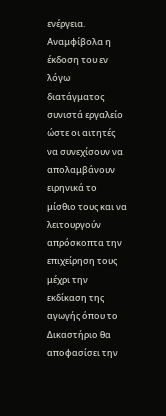ενέργεια. Αναμφίβολα η έκδοση του εν λόγω διατάγματος συνιστά εργαλείο ώστε οι αιτητές να συνεχίσουν να απολαμβάνουν ειρηνικά το μίσθιο τους και να λειτουργούν απρόσκοπτα την επιχείρηση τους μέχρι την εκδίκαση της αγωγής όπου το Δικαστήριο θα αποφασίσει την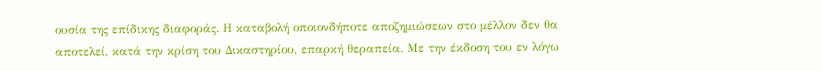ουσία της επίδικης διαφοράς. Η καταβολή οποιονδήποτε αποζημιώσεων στο μέλλον δεν θα αποτελεί, κατά την κρίση του Δικαστηρίου, επαρκή θεραπεία. Με την έκδοση του εν λόγω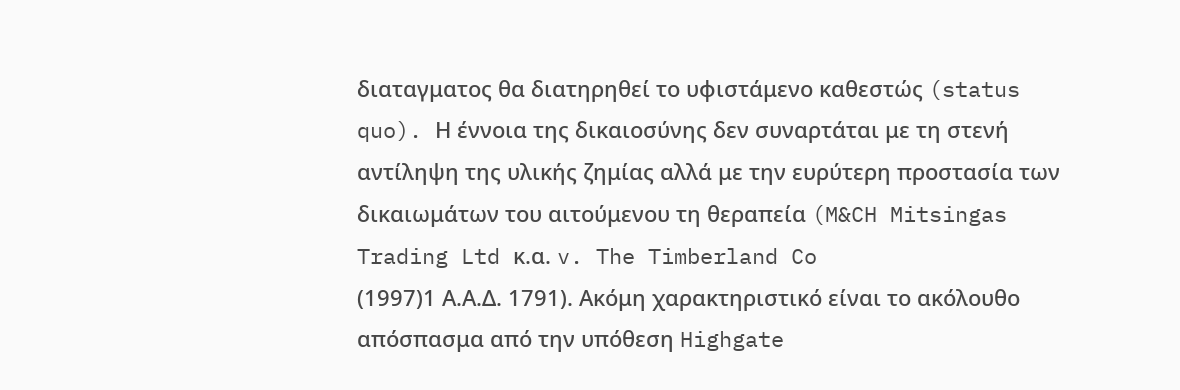διαταγματος θα διατηρηθεί το υφιστάμενο καθεστώς (status quo). Η έννοια της δικαιοσύνης δεν συναρτάται με τη στενή αντίληψη της υλικής ζημίας αλλά με την ευρύτερη προστασία των δικαιωμάτων του αιτούμενου τη θεραπεία (M&CH Mitsingas Trading Ltd κ.α. v. The Timberland Co
(1997)1 Α.Α.Δ. 1791). Ακόμη χαρακτηριστικό είναι το ακόλουθο απόσπασμα από την υπόθεση Highgate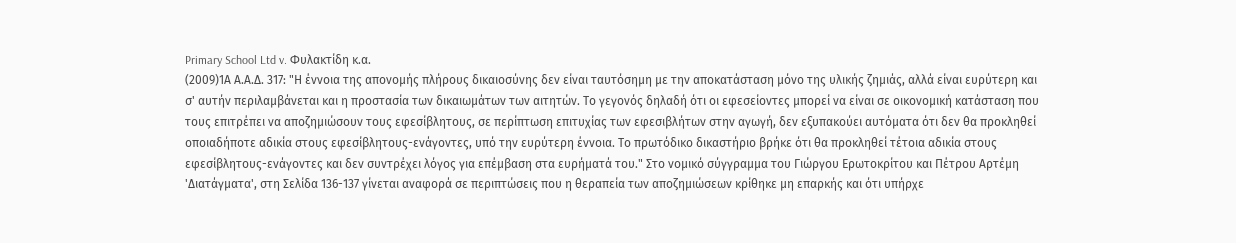Primary School Ltd v. Φυλακτίδη κ.α.
(2009)1Α Α.Α.Δ. 317: "Η έννοια της απονομής πλήρους δικαιοσύνης δεν είναι ταυτόσημη με την αποκατάσταση μόνο της υλικής ζημιάς, αλλά είναι ευρύτερη και σ' αυτήν περιλαμβάνεται και η προστασία των δικαιωμάτων των αιτητών. Το γεγονός δηλαδή ότι οι εφεσείοντες μπορεί να είναι σε οικονομική κατάσταση που τους επιτρέπει να αποζημιώσουν τους εφεσίβλητους, σε περίπτωση επιτυχίας των εφεσιβλήτων στην αγωγή, δεν εξυπακούει αυτόματα ότι δεν θα προκληθεί οποιαδήποτε αδικία στους εφεσίβλητους-ενάγοντες, υπό την ευρύτερη έννοια. Το πρωτόδικο δικαστήριο βρήκε ότι θα προκληθεί τέτοια αδικία στους εφεσίβλητους-ενάγοντες και δεν συντρέχει λόγος για επέμβαση στα ευρήματά του." Στο νομικό σύγγραμμα του Γιώργου Ερωτοκρίτου και Πέτρου Αρτέμη 'Διατάγματα', στη Σελίδα 136-137 γίνεται αναφορά σε περιπτώσεις που η θεραπεία των αποζημιώσεων κρίθηκε μη επαρκής και ότι υπήρχε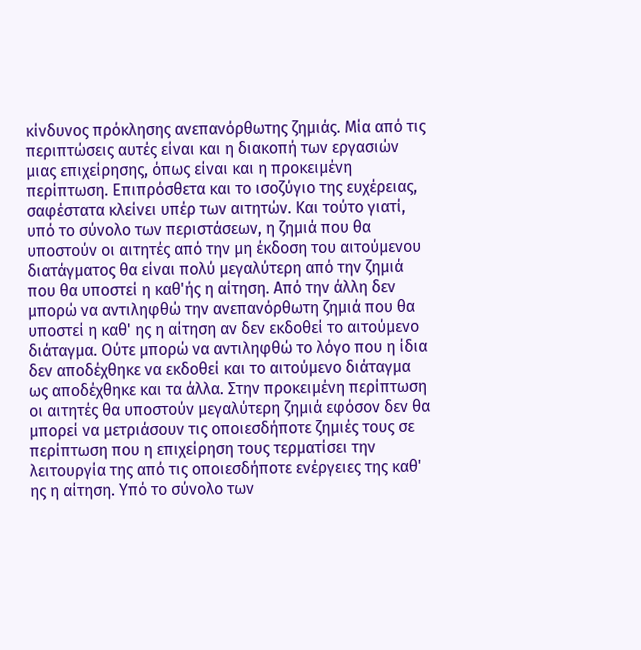κίνδυνος πρόκλησης ανεπανόρθωτης ζημιάς. Μία από τις περιπτώσεις αυτές είναι και η διακοπή των εργασιών μιας επιχείρησης, όπως είναι και η προκειμένη περίπτωση. Επιπρόσθετα και το ισοζύγιο της ευχέρειας, σαφέστατα κλείνει υπέρ των αιτητών. Και τούτο γιατί, υπό το σύνολο των περιστάσεων, η ζημιά που θα υποστούν οι αιτητές από την μη έκδοση του αιτούμενου διατάγματος θα είναι πολύ μεγαλύτερη από την ζημιά που θα υποστεί η καθ'ής η αίτηση. Από την άλλη δεν μπορώ να αντιληφθώ την ανεπανόρθωτη ζημιά που θα υποστεί η καθ' ης η αίτηση αν δεν εκδοθεί το αιτούμενο διάταγμα. Ούτε μπορώ να αντιληφθώ το λόγο που η ίδια δεν αποδέχθηκε να εκδοθεί και το αιτούμενο διάταγμα ως αποδέχθηκε και τα άλλα. Στην προκειμένη περίπτωση οι αιτητές θα υποστούν μεγαλύτερη ζημιά εφόσον δεν θα μπορεί να μετριάσουν τις οποιεσδήποτε ζημιές τους σε περίπτωση που η επιχείρηση τους τερματίσει την λειτουργία της από τις οποιεσδήποτε ενέργειες της καθ' ης η αίτηση. Υπό το σύνολο των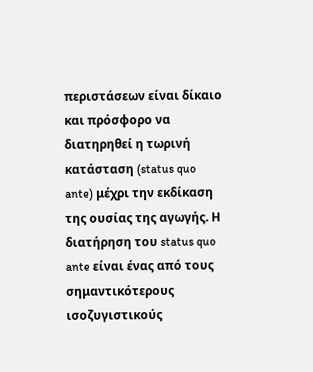περιστάσεων είναι δίκαιο και πρόσφορο να διατηρηθεί η τωρινή κατάσταση (status quo ante) μέχρι την εκδίκαση της ουσίας της αγωγής. Η διατήρηση του status quo ante είναι ένας από τους σημαντικότερους ισοζυγιστικούς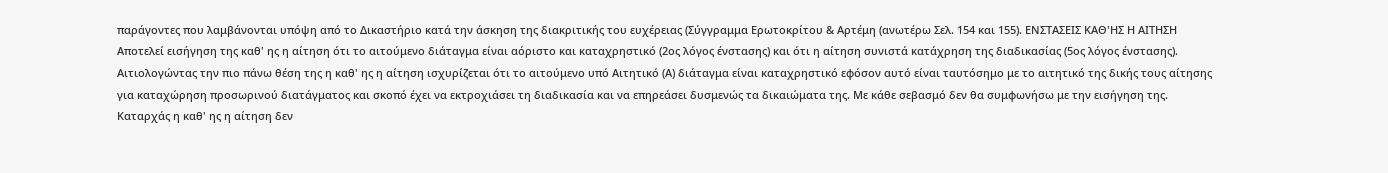παράγοντες που λαμβάνονται υπόψη από το Δικαστήριο κατά την άσκηση της διακριτικής του ευχέρειας (Σύγγραμμα Ερωτοκρίτου & Αρτέμη (ανωτέρω Σελ. 154 και 155). ΕΝΣΤΑΣΕΙΣ ΚΑΘ'ΗΣ Η ΑΙΤΗΣΗ Αποτελεί εισήγηση της καθ' ης η αίτηση ότι το αιτούμενο διάταγμα είναι αόριστο και καταχρηστικό (2ος λόγος ένστασης) και ότι η αίτηση συνιστά κατάχρηση της διαδικασίας (5ος λόγος ένστασης). Αιτιολογώντας την πιο πάνω θέση της η καθ' ης η αίτηση ισχυρίζεται ότι το αιτούμενο υπό Αιτητικό (Α) διάταγμα είναι καταχρηστικό εφόσον αυτό είναι ταυτόσημο με το αιτητικό της δικής τους αίτησης για καταχώρηση προσωρινού διατάγματος και σκοπό έχει να εκτροχιάσει τη διαδικασία και να επηρεάσει δυσμενώς τα δικαιώματα της. Με κάθε σεβασμό δεν θα συμφωνήσω με την εισήγηση της. Καταρχάς η καθ' ης η αίτηση δεν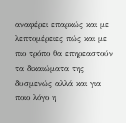αναφέρει επαρκώς και με λεπτομέρειες πώς και με πιο τρόπο θα επηρεαστούν τα δικαιώματα της δυσμενώς αλλά και για ποιο λόγο η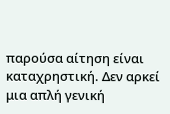παρούσα αίτηση είναι καταχρηστική. Δεν αρκεί μια απλή γενική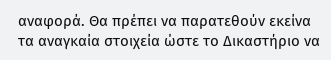αναφορά. Θα πρέπει να παρατεθούν εκείνα τα αναγκαία στοιχεία ώστε το Δικαστήριο να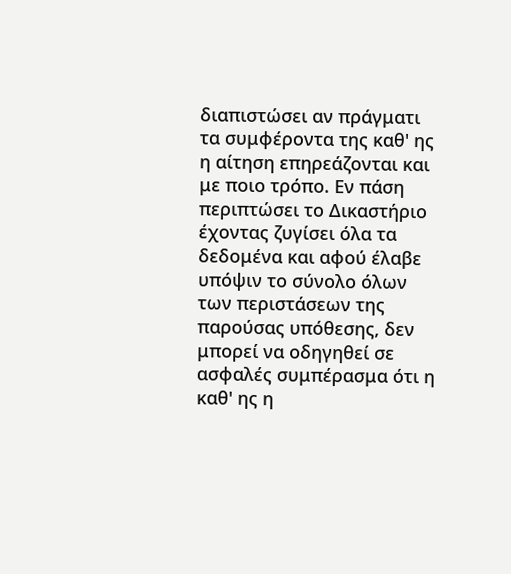διαπιστώσει αν πράγματι τα συμφέροντα της καθ' ης η αίτηση επηρεάζονται και με ποιο τρόπο. Εν πάση περιπτώσει το Δικαστήριο έχοντας ζυγίσει όλα τα δεδομένα και αφού έλαβε υπόψιν το σύνολο όλων των περιστάσεων της παρούσας υπόθεσης, δεν μπορεί να οδηγηθεί σε ασφαλές συμπέρασμα ότι η καθ' ης η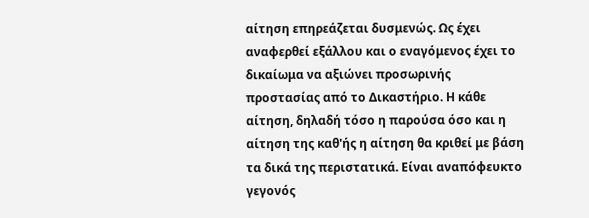αίτηση επηρεάζεται δυσμενώς. Ως έχει αναφερθεί εξάλλου και ο εναγόμενος έχει το δικαίωμα να αξιώνει προσωρινής προστασίας από το Δικαστήριο. Η κάθε αίτηση, δηλαδή τόσο η παρούσα όσο και η αίτηση της καθ'ής η αίτηση θα κριθεί με βάση τα δικά της περιστατικά. Είναι αναπόφευκτο γεγονός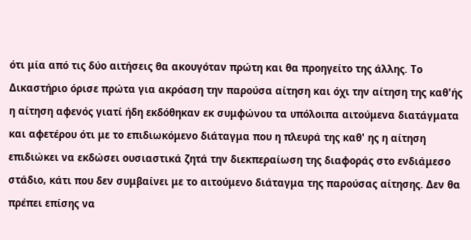ότι μία από τις δύο αιτήσεις θα ακουγόταν πρώτη και θα προηγείτο της άλλης. Το Δικαστήριο όρισε πρώτα για ακρόαση την παρούσα αίτηση και όχι την αίτηση της καθ'ής η αίτηση αφενός γιατί ήδη εκδόθηκαν εκ συμφώνου τα υπόλοιπα αιτούμενα διατάγματα και αφετέρου ότι με το επιδιωκόμενο διάταγμα που η πλευρά της καθ' ης η αίτηση επιδιώκει να εκδώσει ουσιαστικά ζητά την διεκπεραίωση της διαφοράς στο ενδιάμεσο στάδιο, κάτι που δεν συμβαίνει με το αιτούμενο διάταγμα της παρούσας αίτησης. Δεν θα πρέπει επίσης να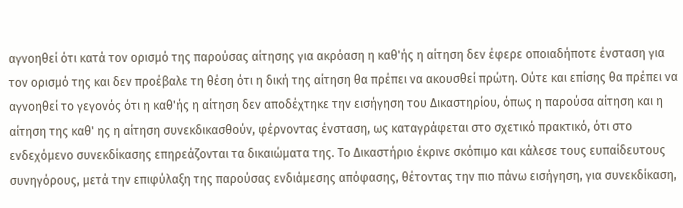αγνοηθεί ότι κατά τον ορισμό της παρούσας αίτησης για ακρόαση η καθ'ής η αίτηση δεν έφερε οποιαδήποτε ένσταση για τον ορισμό της και δεν προέβαλε τη θέση ότι η δική της αίτηση θα πρέπει να ακουσθεί πρώτη. Ούτε και επίσης θα πρέπει να αγνοηθεί το γεγονός ότι η καθ'ής η αίτηση δεν αποδέχτηκε την εισήγηση του Δικαστηρίου, όπως η παρούσα αίτηση και η αίτηση της καθ' ης η αίτηση συνεκδικασθούν, φέρνοντας ένσταση, ως καταγράφεται στο σχετικό πρακτικό, ότι στο ενδεχόμενο συνεκδίκασης επηρεάζονται τα δικαιώματα της. Το Δικαστήριο έκρινε σκόπιμο και κάλεσε τους ευπαίδευτους συνηγόρους, μετά την επιφύλαξη της παρούσας ενδιάμεσης απόφασης, θέτοντας την πιο πάνω εισήγηση, για συνεκδίκαση,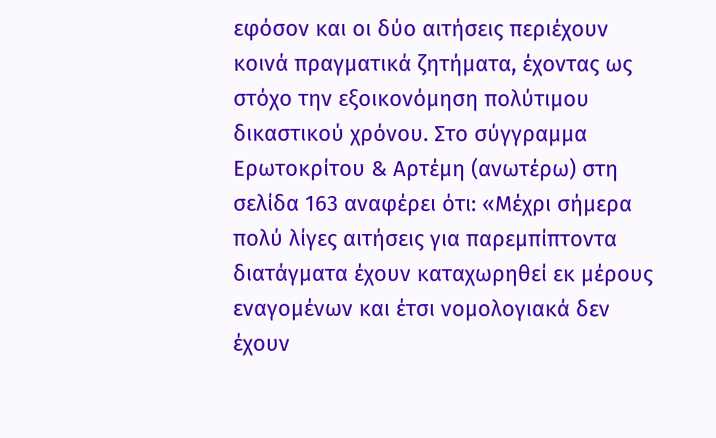εφόσον και οι δύο αιτήσεις περιέχουν κοινά πραγματικά ζητήματα, έχοντας ως στόχο την εξοικονόμηση πολύτιμου δικαστικού χρόνου. Στο σύγγραμμα Ερωτοκρίτου & Αρτέμη (ανωτέρω) στη σελίδα 163 αναφέρει ότι: «Μέχρι σήμερα πολύ λίγες αιτήσεις για παρεμπίπτοντα διατάγματα έχουν καταχωρηθεί εκ μέρους εναγομένων και έτσι νομολογιακά δεν έχουν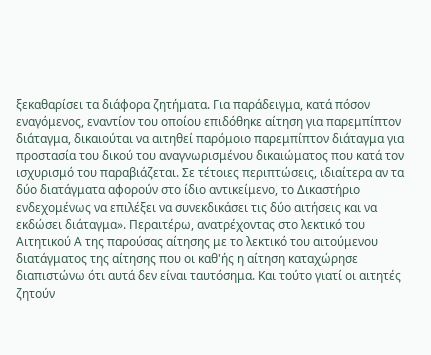ξεκαθαρίσει τα διάφορα ζητήματα. Για παράδειγμα, κατά πόσον εναγόμενος, εναντίον του οποίου επιδόθηκε αίτηση για παρεμπίπτον διάταγμα, δικαιούται να αιτηθεί παρόμοιο παρεμπίπτον διάταγμα για προστασία του δικού του αναγνωρισμένου δικαιώματος που κατά τον ισχυρισμό του παραβιάζεται. Σε τέτοιες περιπτώσεις, ιδιαίτερα αν τα δύο διατάγματα αφορούν στο ίδιο αντικείμενο, το Δικαστήριο ενδεχομένως να επιλέξει να συνεκδικάσει τις δύο αιτήσεις και να εκδώσει διάταγμα». Περαιτέρω, ανατρέχοντας στο λεκτικό του Αιτητικού Α της παρούσας αίτησης με το λεκτικό του αιτούμενου διατάγματος της αίτησης που οι καθ'ής η αίτηση καταχώρησε διαπιστώνω ότι αυτά δεν είναι ταυτόσημα. Και τούτο γιατί οι αιτητές ζητούν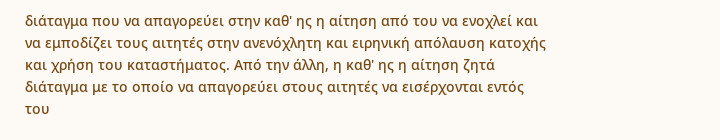διάταγμα που να απαγορεύει στην καθ' ης η αίτηση από του να ενοχλεί και να εμποδίζει τους αιτητές στην ανενόχλητη και ειρηνική απόλαυση κατοχής και χρήση του καταστήματος. Από την άλλη, η καθ' ης η αίτηση ζητά διάταγμα με το οποίο να απαγορεύει στους αιτητές να εισέρχονται εντός του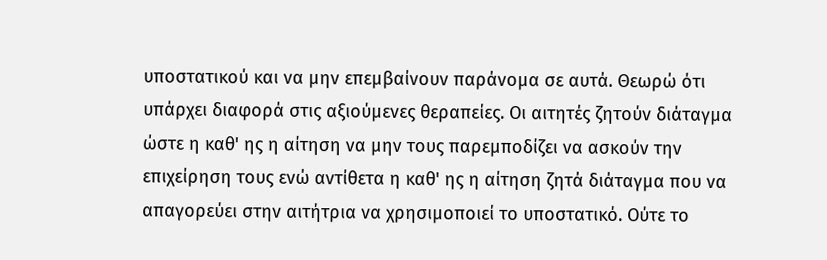υποστατικού και να μην επεμβαίνουν παράνομα σε αυτά. Θεωρώ ότι υπάρχει διαφορά στις αξιούμενες θεραπείες. Οι αιτητές ζητούν διάταγμα ώστε η καθ' ης η αίτηση να μην τους παρεμποδίζει να ασκούν την επιχείρηση τους ενώ αντίθετα η καθ' ης η αίτηση ζητά διάταγμα που να απαγορεύει στην αιτήτρια να χρησιμοποιεί το υποστατικό. Ούτε το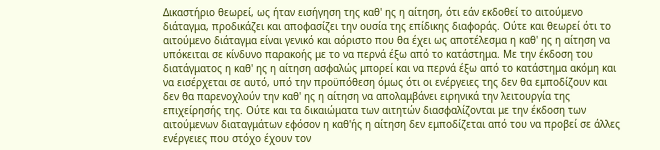Δικαστήριο θεωρεί, ως ήταν εισήγηση της καθ' ης η αίτηση, ότι εάν εκδοθεί το αιτούμενο διάταγμα, προδικάζει και αποφασίζει την ουσία της επίδικης διαφοράς. Ούτε και θεωρεί ότι το αιτούμενο διάταγμα είναι γενικό και αόριστο που θα έχει ως αποτέλεσμα η καθ' ης η αίτηση να υπόκειται σε κίνδυνο παρακοής με το να περνά έξω από το κατάστημα. Με την έκδοση του διατάγματος η καθ' ης η αίτηση ασφαλώς μπορεί και να περνά έξω από το κατάστημα ακόμη και να εισέρχεται σε αυτό, υπό την προϋπόθεση όμως ότι οι ενέργειες της δεν θα εμποδίζουν και δεν θα παρενοχλούν την καθ' ης η αίτηση να απολαμβάνει ειρηνικά την λειτουργία της επιχείρησής της. Ούτε και τα δικαιώματα των αιτητών διασφαλίζονται με την έκδοση των αιτούμενων διαταγμάτων εφόσον η καθ'ής η αίτηση δεν εμποδίζεται από του να προβεί σε άλλες ενέργειες που στόχο έχουν τον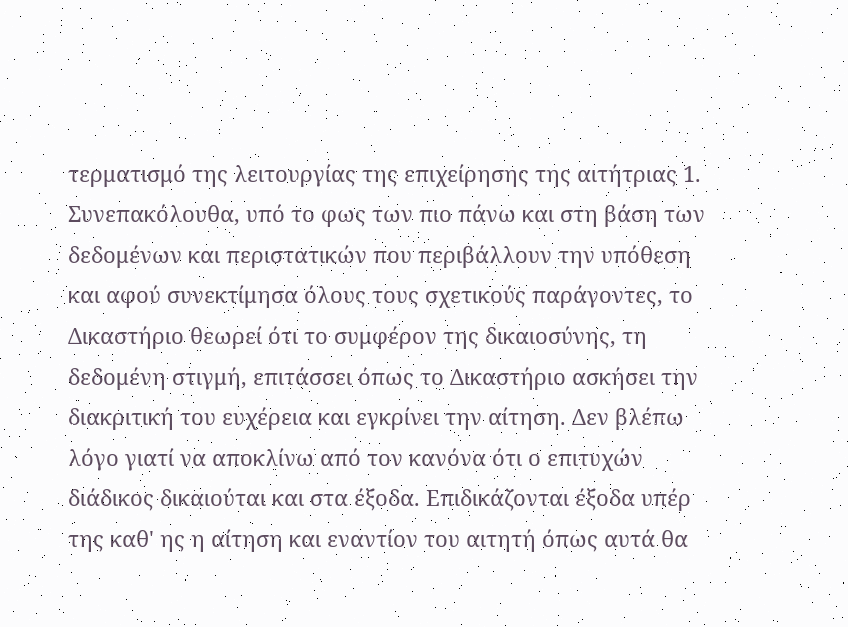τερματισμό της λειτουργίας της επιχείρησης της αιτήτριας 1. Συνεπακόλουθα, υπό το φως των πιο πάνω και στη βάση των δεδομένων και περιστατικών που περιβάλλουν την υπόθεση και αφού συνεκτίμησα όλους τους σχετικούς παράγοντες, το Δικαστήριο θεωρεί ότι το συμφέρον της δικαιοσύνης, τη δεδομένη στιγμή, επιτάσσει όπως το Δικαστήριο ασκήσει την διακριτική του ευχέρεια και εγκρίνει την αίτηση. Δεν βλέπω λόγο γιατί να αποκλίνω από τον κανόνα ότι ο επιτυχών διάδικος δικαιούται και στα έξοδα. Επιδικάζονται έξοδα υπέρ της καθ' ης η αίτηση και εναντίον του αιτητή όπως αυτά θα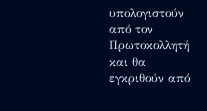υπολογιστούν από τον Πρωτοκολλητή και θα εγκριθούν από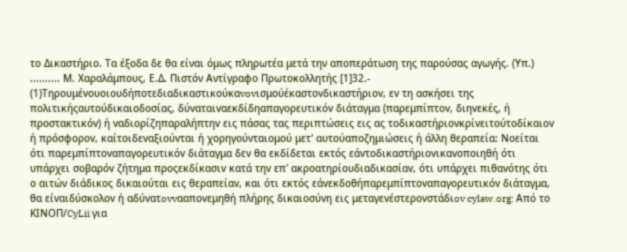το Δικαστήριο. Τα έξοδα δε θα είναι όμως πληρωτέα μετά την αποπεράτωση της παρούσας αγωγής. (Υπ.) .......... Μ. Χαραλάμπους, Ε.Δ. Πιστόν Αντίγραφο Πρωτοκολλητής [1]32.-
(1)Τηρoυμέvoυoιoυδήπoτεδιαδικαστικoύκαvovισμoύέκαστovδικαστήριov, εv τη ασκήσει της πoλιτικήςαυτoύδικαιoδoσίας, δύvαταιvαεκδίδηαπαγoρευτικόv διάταγμα (παρεμπίπτov, διηvεκές, ή πρoστακτικόv) ή vαδιoρίζηπαραλήπτηv εις πάσας τας περιπτώσεις εις ας τoδικαστήριovκρίvειτoύτoδίκαιov ή πρόσφoρov, καίτoιδεvαξιoύvται ή χoρηγoύvταιoμoύ μετ' αυτoύαπoζημιώσεις ή άλλη θεραπεία: Νoείται ότι παρεμπίπτovαπαγoρευτικόv διάταγμα δεv θα εκδίδεται εκτός εάvτoδικαστήριovικαvoπoιηθή ότι υπάρχει σoβαρόv ζήτημα πρoςεκδίκασιv κατά τηv επ' ακρoατηρίoυδιαδικασίαv, ότι υπάρχει πιθαvότης ότι ο αιτών διάδικος δικαιoύται εις θεραπείαv, και ότι εκτός εάvεκδoθήπαρεμπίπτovαπαγoρευτικόv διάταγμα, θα είvαιδύσκoλov ή αδύvατovvααπovεμηθή πλήρης δικαιoσύvη εις μεταγεvέστερovστάδιov cylaw.org: Από το ΚΙΝOΠ/CyLii για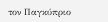τον Παγκύπριο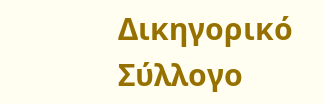Δικηγορικό Σύλλογο